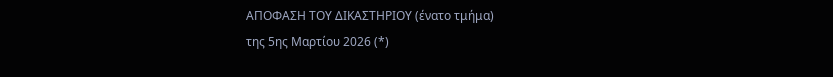ΑΠΟΦΑΣΗ ΤΟΥ ΔΙΚΑΣΤΗΡΙΟΥ (ένατο τμήμα)
της 5ης Μαρτίου 2026 (*)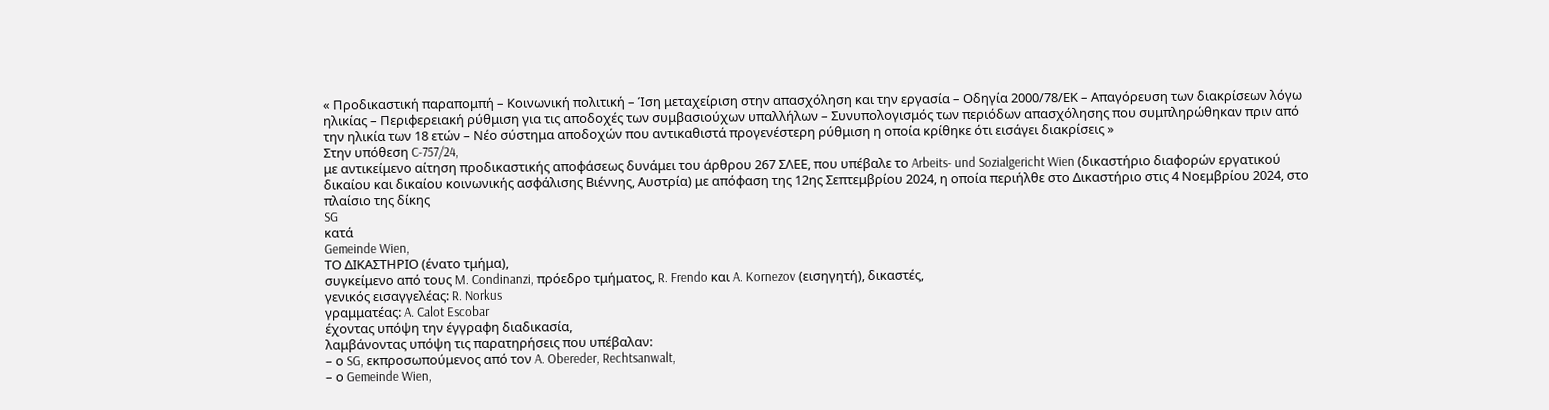« Προδικαστική παραπομπή – Κοινωνική πολιτική – Ίση μεταχείριση στην απασχόληση και την εργασία – Οδηγία 2000/78/ΕΚ – Απαγόρευση των διακρίσεων λόγω ηλικίας – Περιφερειακή ρύθμιση για τις αποδοχές των συμβασιούχων υπαλλήλων – Συνυπολογισμός των περιόδων απασχόλησης που συμπληρώθηκαν πριν από την ηλικία των 18 ετών – Νέο σύστημα αποδοχών που αντικαθιστά προγενέστερη ρύθμιση η οποία κρίθηκε ότι εισάγει διακρίσεις »
Στην υπόθεση C‑757/24,
με αντικείμενο αίτηση προδικαστικής αποφάσεως δυνάμει του άρθρου 267 ΣΛΕΕ, που υπέβαλε το Arbeits- und Sozialgericht Wien (δικαστήριο διαφορών εργατικού δικαίου και δικαίου κοινωνικής ασφάλισης Βιέννης, Αυστρία) με απόφαση της 12ης Σεπτεμβρίου 2024, η οποία περιήλθε στο Δικαστήριο στις 4 Νοεμβρίου 2024, στο πλαίσιο της δίκης
SG
κατά
Gemeinde Wien,
ΤΟ ΔΙΚΑΣΤΗΡΙΟ (ένατο τμήμα),
συγκείμενο από τους M. Condinanzi, πρόεδρο τμήματος, R. Frendo και A. Kornezov (εισηγητή), δικαστές,
γενικός εισαγγελέας: R. Norkus
γραμματέας: A. Calot Escobar
έχοντας υπόψη την έγγραφη διαδικασία,
λαμβάνοντας υπόψη τις παρατηρήσεις που υπέβαλαν:
– ο SG, εκπροσωπούμενος από τον A. Obereder, Rechtsanwalt,
– ο Gemeinde Wien,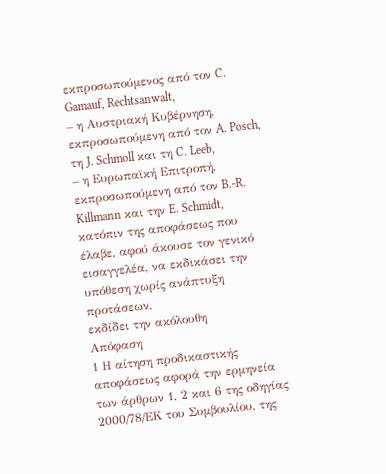εκπροσωπούμενος από τον C. Gamauf, Rechtsanwalt,
– η Αυστριακή Κυβέρνηση, εκπροσωπούμενη από τον A. Posch, τη J. Schmoll και τη C. Leeb,
– η Ευρωπαϊκή Επιτροπή, εκπροσωπούμενη από τον B.‑R. Killmann και την E. Schmidt,
κατόπιν της αποφάσεως που έλαβε, αφού άκουσε τον γενικό εισαγγελέα, να εκδικάσει την υπόθεση χωρίς ανάπτυξη προτάσεων,
εκδίδει την ακόλουθη
Απόφαση
1 Η αίτηση προδικαστικής αποφάσεως αφορά την ερμηνεία των άρθρων 1, 2 και 6 της οδηγίας 2000/78/ΕΚ του Συμβουλίου, της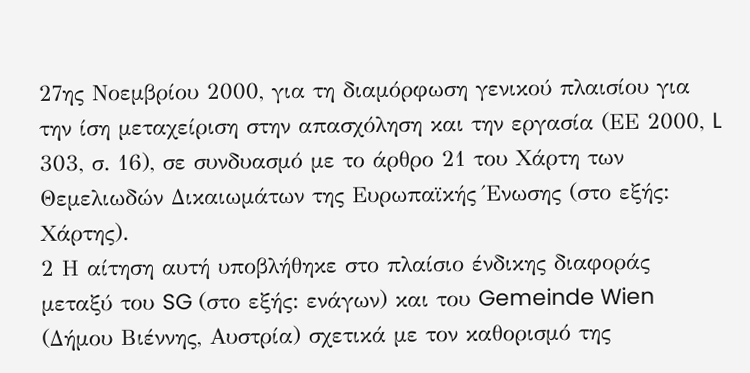27ης Νοεμβρίου 2000, για τη διαμόρφωση γενικού πλαισίου για την ίση μεταχείριση στην απασχόληση και την εργασία (ΕΕ 2000, L 303, σ. 16), σε συνδυασμό με το άρθρο 21 του Χάρτη των Θεμελιωδών Δικαιωμάτων της Ευρωπαϊκής Ένωσης (στο εξής: Χάρτης).
2 Η αίτηση αυτή υποβλήθηκε στο πλαίσιο ένδικης διαφοράς μεταξύ του SG (στο εξής: ενάγων) και του Gemeinde Wien (Δήμου Βιέννης, Αυστρία) σχετικά με τον καθορισμό της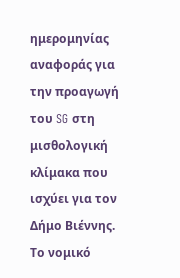ημερομηνίας αναφοράς για την προαγωγή του SG στη μισθολογική κλίμακα που ισχύει για τον Δήμο Βιέννης.
Το νομικό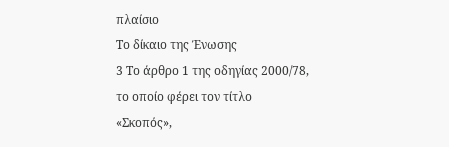πλαίσιο
Το δίκαιο της Ένωσης
3 Το άρθρο 1 της οδηγίας 2000/78, το οποίο φέρει τον τίτλο «Σκοπός»,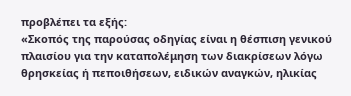προβλέπει τα εξής:
«Σκοπός της παρούσας οδηγίας είναι η θέσπιση γενικού πλαισίου για την καταπολέμηση των διακρίσεων λόγω θρησκείας ή πεποιθήσεων, ειδικών αναγκών, ηλικίας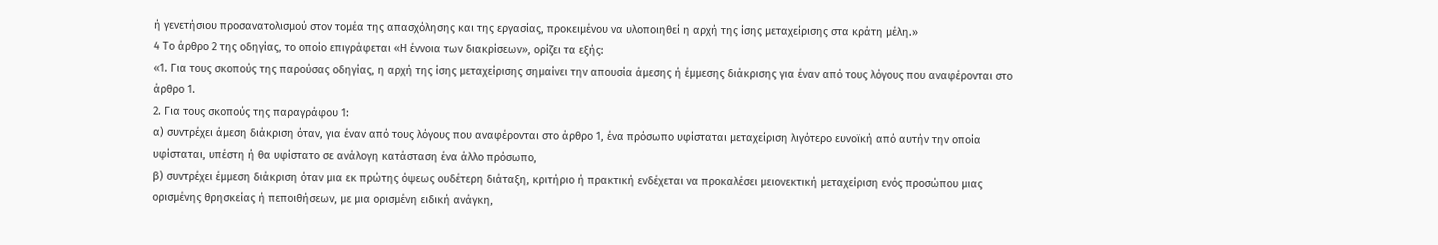ή γενετήσιου προσανατολισμού στον τομέα της απασχόλησης και της εργασίας, προκειμένου να υλοποιηθεί η αρχή της ίσης μεταχείρισης στα κράτη μέλη.»
4 Το άρθρο 2 της οδηγίας, το οποίο επιγράφεται «Η έννοια των διακρίσεων», ορίζει τα εξής:
«1. Για τους σκοπούς της παρούσας οδηγίας, η αρχή της ίσης μεταχείρισης σημαίνει την απουσία άμεσης ή έμμεσης διάκρισης για έναν από τους λόγους που αναφέρονται στο άρθρο 1.
2. Για τους σκοπούς της παραγράφου 1:
α) συντρέχει άμεση διάκριση όταν, για έναν από τους λόγους που αναφέρονται στο άρθρο 1, ένα πρόσωπο υφίσταται μεταχείριση λιγότερο ευνοϊκή από αυτήν την οποία υφίσταται, υπέστη ή θα υφίστατο σε ανάλογη κατάσταση ένα άλλο πρόσωπο,
β) συντρέχει έμμεση διάκριση όταν μια εκ πρώτης όψεως ουδέτερη διάταξη, κριτήριο ή πρακτική ενδέχεται να προκαλέσει μειονεκτική μεταχείριση ενός προσώπου μιας ορισμένης θρησκείας ή πεποιθήσεων, με μια ορισμένη ειδική ανάγκη,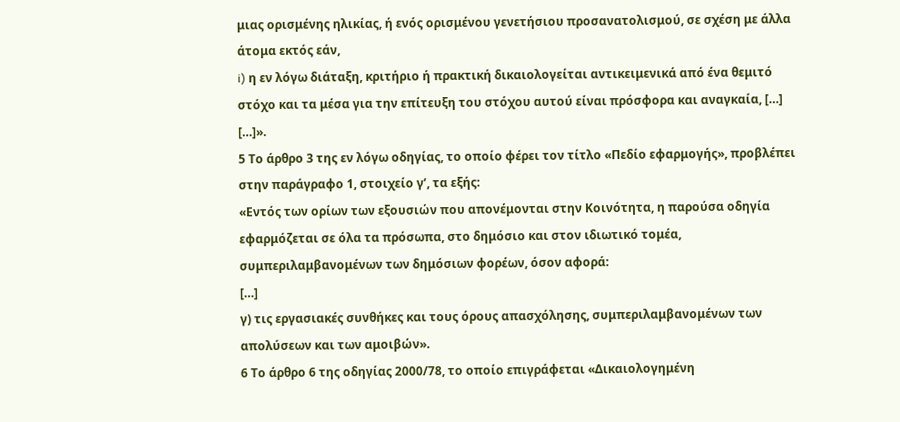μιας ορισμένης ηλικίας, ή ενός ορισμένου γενετήσιου προσανατολισμού, σε σχέση με άλλα άτομα εκτός εάν,
i) η εν λόγω διάταξη, κριτήριο ή πρακτική δικαιολογείται αντικειμενικά από ένα θεμιτό στόχο και τα μέσα για την επίτευξη του στόχου αυτού είναι πρόσφορα και αναγκαία, […]
[…]».
5 Το άρθρο 3 της εν λόγω οδηγίας, το οποίο φέρει τον τίτλο «Πεδίο εφαρμογής», προβλέπει στην παράγραφο 1, στοιχείο γʹ, τα εξής:
«Εντός των ορίων των εξουσιών που απονέμονται στην Κοινότητα, η παρούσα οδηγία εφαρμόζεται σε όλα τα πρόσωπα, στο δημόσιο και στον ιδιωτικό τομέα, συμπεριλαμβανομένων των δημόσιων φορέων, όσον αφορά:
[…]
γ) τις εργασιακές συνθήκες και τους όρους απασχόλησης, συμπεριλαμβανομένων των απολύσεων και των αμοιβών».
6 Το άρθρο 6 της οδηγίας 2000/78, το οποίο επιγράφεται «Δικαιολογημένη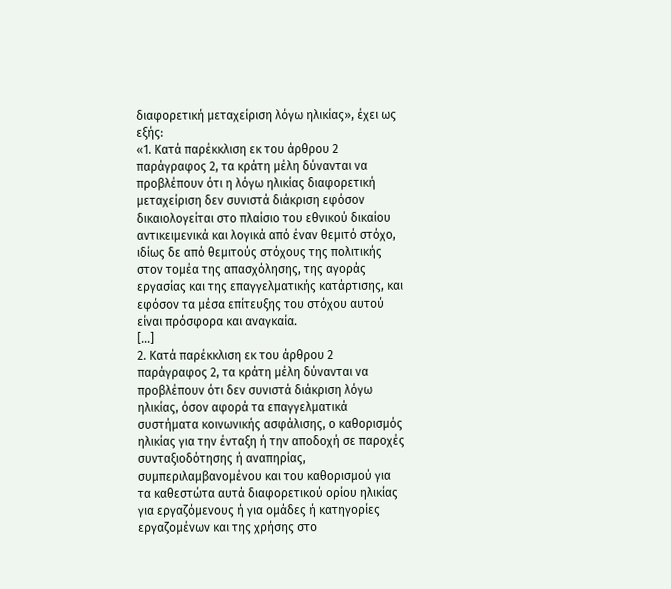διαφορετική μεταχείριση λόγω ηλικίας», έχει ως εξής:
«1. Κατά παρέκκλιση εκ του άρθρου 2 παράγραφος 2, τα κράτη μέλη δύνανται να προβλέπουν ότι η λόγω ηλικίας διαφορετική μεταχείριση δεν συνιστά διάκριση εφόσον δικαιολογείται στο πλαίσιο του εθνικού δικαίου αντικειμενικά και λογικά από έναν θεμιτό στόχο, ιδίως δε από θεμιτούς στόχους της πολιτικής στον τομέα της απασχόλησης, της αγοράς εργασίας και της επαγγελματικής κατάρτισης, και εφόσον τα μέσα επίτευξης του στόχου αυτού είναι πρόσφορα και αναγκαία.
[…]
2. Κατά παρέκκλιση εκ του άρθρου 2 παράγραφος 2, τα κράτη μέλη δύνανται να προβλέπουν ότι δεν συνιστά διάκριση λόγω ηλικίας, όσον αφορά τα επαγγελματικά συστήματα κοινωνικής ασφάλισης, ο καθορισμός ηλικίας για την ένταξη ή την αποδοχή σε παροχές συνταξιοδότησης ή αναπηρίας, συμπεριλαμβανομένου και του καθορισμού για τα καθεστώτα αυτά διαφορετικού ορίου ηλικίας για εργαζόμενους ή για ομάδες ή κατηγορίες εργαζομένων και της χρήσης στο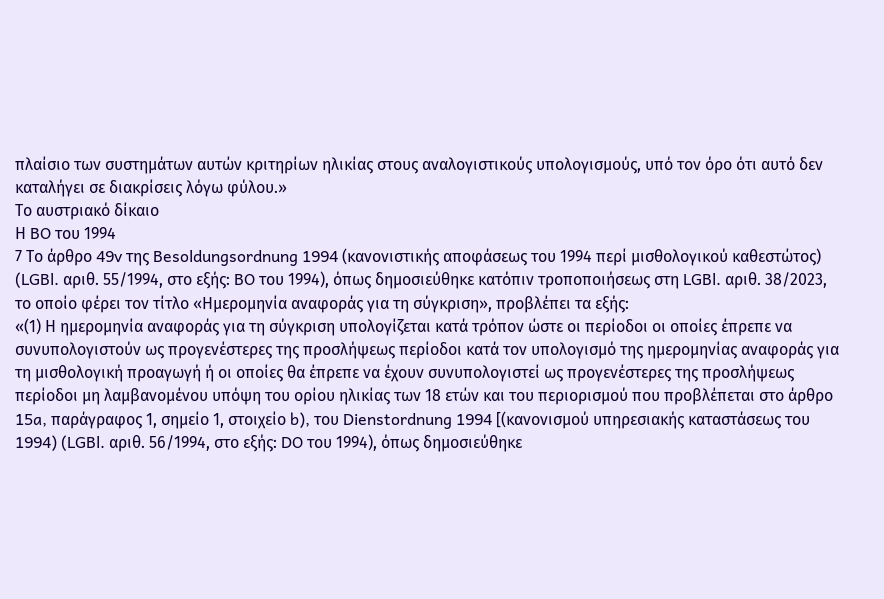πλαίσιο των συστημάτων αυτών κριτηρίων ηλικίας στους αναλογιστικούς υπολογισμούς, υπό τον όρο ότι αυτό δεν καταλήγει σε διακρίσεις λόγω φύλου.»
Το αυστριακό δίκαιο
Η BO του 1994
7 Το άρθρο 49v της Besoldungsordnung 1994 (κανονιστικής αποφάσεως του 1994 περί μισθολογικού καθεστώτος) (LGBl. αριθ. 55/1994, στο εξής: BO του 1994), όπως δημοσιεύθηκε κατόπιν τροποποιήσεως στη LGBl. αριθ. 38/2023, το οποίο φέρει τον τίτλο «Ημερομηνία αναφοράς για τη σύγκριση», προβλέπει τα εξής:
«(1) Η ημερομηνία αναφοράς για τη σύγκριση υπολογίζεται κατά τρόπον ώστε οι περίοδοι οι οποίες έπρεπε να συνυπολογιστούν ως προγενέστερες της προσλήψεως περίοδοι κατά τον υπολογισμό της ημερομηνίας αναφοράς για τη μισθολογική προαγωγή ή οι οποίες θα έπρεπε να έχουν συνυπολογιστεί ως προγενέστερες της προσλήψεως περίοδοι μη λαμβανομένου υπόψη του ορίου ηλικίας των 18 ετών και του περιορισμού που προβλέπεται στο άρθρο 15a, παράγραφος 1, σημείο 1, στοιχείο b), του Dienstordnung 1994 [(κανονισμού υπηρεσιακής καταστάσεως του 1994) (LGBl. αριθ. 56/1994, στο εξής: DO του 1994), όπως δημοσιεύθηκε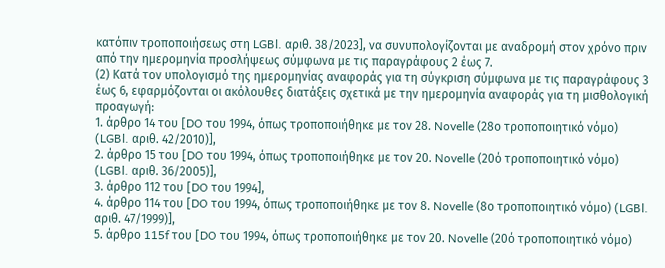κατόπιν τροποποιήσεως στη LGBl. αριθ. 38/2023], να συνυπολογίζονται με αναδρομή στον χρόνο πριν από την ημερομηνία προσλήψεως σύμφωνα με τις παραγράφους 2 έως 7.
(2) Κατά τον υπολογισμό της ημερομηνίας αναφοράς για τη σύγκριση σύμφωνα με τις παραγράφους 3 έως 6, εφαρμόζονται οι ακόλουθες διατάξεις σχετικά με την ημερομηνία αναφοράς για τη μισθολογική προαγωγή:
1. άρθρο 14 του [DO του 1994, όπως τροποποιήθηκε με τον 28. Novelle (28ο τροποποιητικό νόμο) (LGBl. αριθ. 42/2010)],
2. άρθρο 15 του [DO του 1994, όπως τροποποιήθηκε με τον 20. Novelle (20ό τροποποιητικό νόμο) (LGBl. αριθ. 36/2005)],
3. άρθρο 112 του [DO του 1994],
4. άρθρο 114 του [DO του 1994, όπως τροποποιήθηκε με τον 8. Novelle (8ο τροποποιητικό νόμο) (LGBl. αριθ. 47/1999)],
5. άρθρο 115f του [DO του 1994, όπως τροποποιήθηκε με τον 20. Novelle (20ό τροποποιητικό νόμο)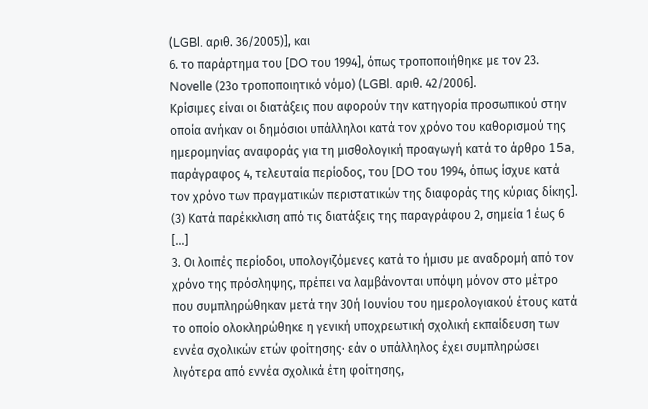(LGBl. αριθ. 36/2005)], και
6. το παράρτημα του [DO του 1994], όπως τροποποιήθηκε με τον 23. Novelle (23ο τροποποιητικό νόμο) (LGBl. αριθ. 42/2006].
Κρίσιμες είναι οι διατάξεις που αφορούν την κατηγορία προσωπικού στην οποία ανήκαν οι δημόσιοι υπάλληλοι κατά τον χρόνο του καθορισμού της ημερομηνίας αναφοράς για τη μισθολογική προαγωγή κατά το άρθρο 15a, παράγραφος 4, τελευταία περίοδος, του [DO του 1994, όπως ίσχυε κατά τον χρόνο των πραγματικών περιστατικών της διαφοράς της κύριας δίκης].
(3) Κατά παρέκκλιση από τις διατάξεις της παραγράφου 2, σημεία 1 έως 6
[…]
3. Οι λοιπές περίοδοι, υπολογιζόμενες κατά το ήμισυ με αναδρομή από τον χρόνο της πρόσληψης, πρέπει να λαμβάνονται υπόψη μόνον στο μέτρο που συμπληρώθηκαν μετά την 30ή Ιουνίου του ημερολογιακού έτους κατά το οποίο ολοκληρώθηκε η γενική υποχρεωτική σχολική εκπαίδευση των εννέα σχολικών ετών φοίτησης· εάν ο υπάλληλος έχει συμπληρώσει λιγότερα από εννέα σχολικά έτη φοίτησης,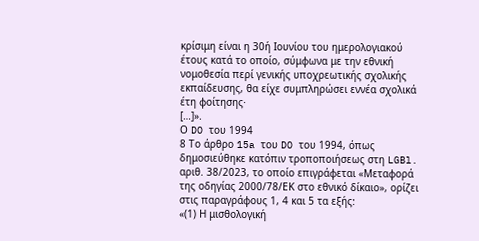κρίσιμη είναι η 30ή Ιουνίου του ημερολογιακού έτους κατά το οποίο, σύμφωνα με την εθνική νομοθεσία περί γενικής υποχρεωτικής σχολικής εκπαίδευσης, θα είχε συμπληρώσει εννέα σχολικά έτη φοίτησης·
[…]».
Ο DO του 1994
8 Το άρθρο 15a του DO του 1994, όπως δημοσιεύθηκε κατόπιν τροποποιήσεως στη LGBl. αριθ. 38/2023, το οποίο επιγράφεται «Μεταφορά της οδηγίας 2000/78/ΕΚ στο εθνικό δίκαιο», ορίζει στις παραγράφους 1, 4 και 5 τα εξής:
«(1) Η μισθολογική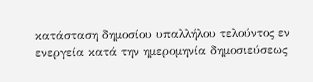κατάσταση δημοσίου υπαλλήλου τελούντος εν ενεργεία κατά την ημερομηνία δημοσιεύσεως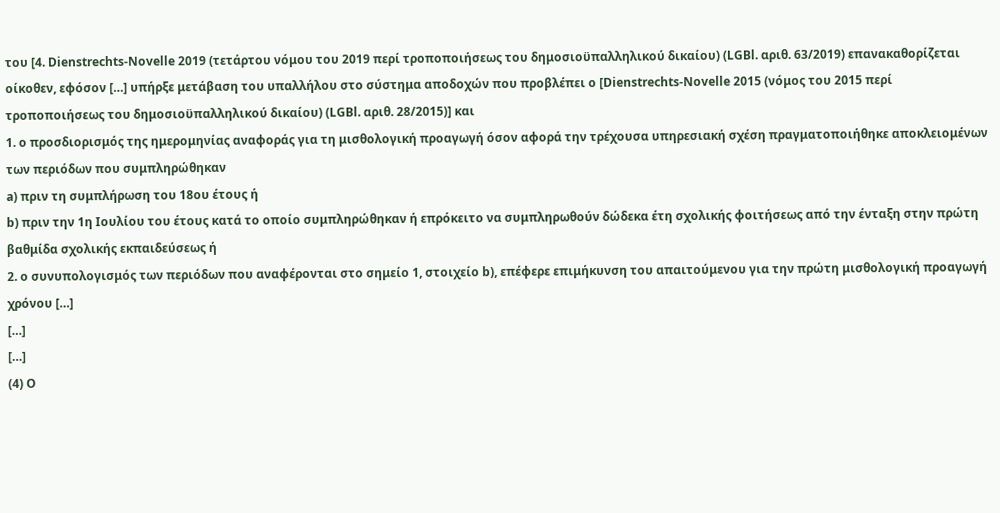του [4. Dienstrechts-Novelle 2019 (τετάρτου νόμου του 2019 περί τροποποιήσεως του δημοσιοϋπαλληλικού δικαίου) (LGBl. αριθ. 63/2019) επανακαθορίζεται οίκοθεν, εφόσον […] υπήρξε μετάβαση του υπαλλήλου στο σύστημα αποδοχών που προβλέπει ο [Dienstrechts-Novelle 2015 (νόμος του 2015 περί τροποποιήσεως του δημοσιοϋπαλληλικού δικαίου) (LGBl. αριθ. 28/2015)] και
1. ο προσδιορισμός της ημερομηνίας αναφοράς για τη μισθολογική προαγωγή όσον αφορά την τρέχουσα υπηρεσιακή σχέση πραγματοποιήθηκε αποκλειομένων των περιόδων που συμπληρώθηκαν
a) πριν τη συμπλήρωση του 18ου έτους ή
b) πριν την 1η Ιουλίου του έτους κατά το οποίο συμπληρώθηκαν ή επρόκειτο να συμπληρωθούν δώδεκα έτη σχολικής φοιτήσεως από την ένταξη στην πρώτη βαθμίδα σχολικής εκπαιδεύσεως ή
2. ο συνυπολογισμός των περιόδων που αναφέρονται στο σημείο 1, στοιχείο b), επέφερε επιμήκυνση του απαιτούμενου για την πρώτη μισθολογική προαγωγή χρόνου […]
[…]
[…]
(4) Ο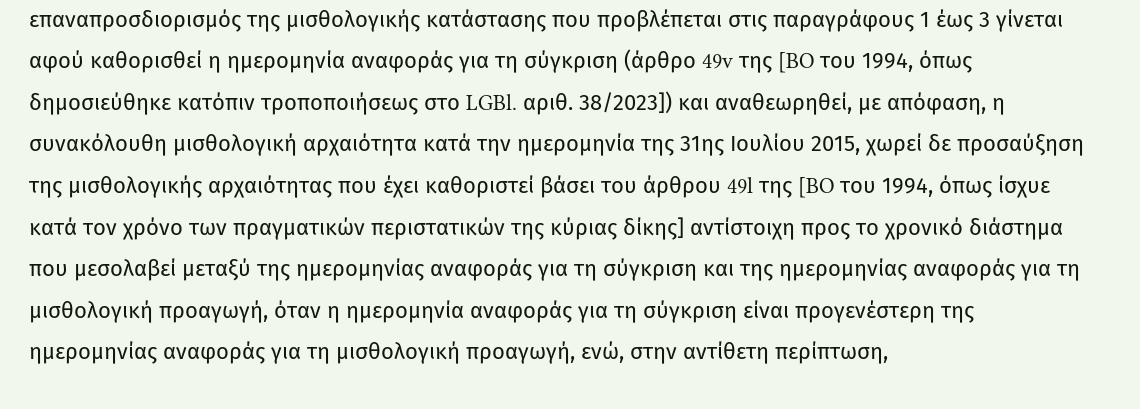επαναπροσδιορισμός της μισθολογικής κατάστασης που προβλέπεται στις παραγράφους 1 έως 3 γίνεται αφού καθορισθεί η ημερομηνία αναφοράς για τη σύγκριση (άρθρο 49v της [BO του 1994, όπως δημοσιεύθηκε κατόπιν τροποποιήσεως στο LGBl. αριθ. 38/2023]) και αναθεωρηθεί, με απόφαση, η συνακόλουθη μισθολογική αρχαιότητα κατά την ημερομηνία της 31ης Ιουλίου 2015, χωρεί δε προσαύξηση της μισθολογικής αρχαιότητας που έχει καθοριστεί βάσει του άρθρου 49l της [BO του 1994, όπως ίσχυε κατά τον χρόνο των πραγματικών περιστατικών της κύριας δίκης] αντίστοιχη προς το χρονικό διάστημα που μεσολαβεί μεταξύ της ημερομηνίας αναφοράς για τη σύγκριση και της ημερομηνίας αναφοράς για τη μισθολογική προαγωγή, όταν η ημερομηνία αναφοράς για τη σύγκριση είναι προγενέστερη της ημερομηνίας αναφοράς για τη μισθολογική προαγωγή, ενώ, στην αντίθετη περίπτωση,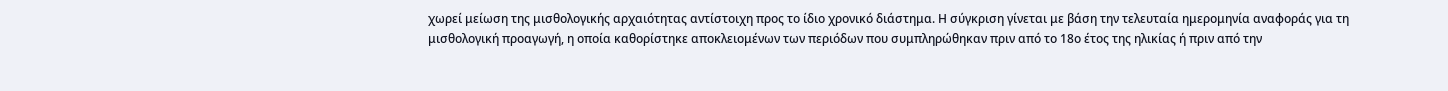χωρεί μείωση της μισθολογικής αρχαιότητας αντίστοιχη προς το ίδιο χρονικό διάστημα. Η σύγκριση γίνεται με βάση την τελευταία ημερομηνία αναφοράς για τη μισθολογική προαγωγή, η οποία καθορίστηκε αποκλειομένων των περιόδων που συμπληρώθηκαν πριν από το 18ο έτος της ηλικίας ή πριν από την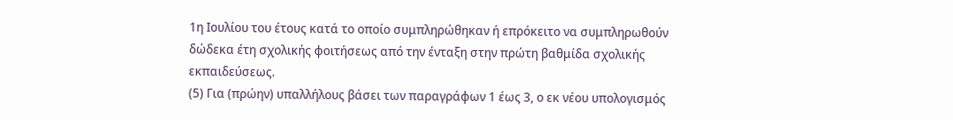1η Ιουλίου του έτους κατά το οποίο συμπληρώθηκαν ή επρόκειτο να συμπληρωθούν δώδεκα έτη σχολικής φοιτήσεως από την ένταξη στην πρώτη βαθμίδα σχολικής εκπαιδεύσεως.
(5) Για (πρώην) υπαλλήλους βάσει των παραγράφων 1 έως 3, ο εκ νέου υπολογισμός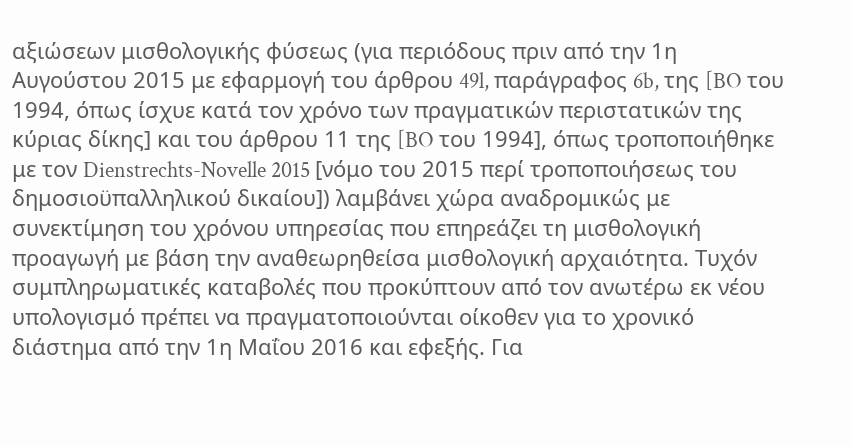αξιώσεων μισθολογικής φύσεως (για περιόδους πριν από την 1η Αυγούστου 2015 με εφαρμογή του άρθρου 49l, παράγραφος 6b, της [BO του 1994, όπως ίσχυε κατά τον χρόνο των πραγματικών περιστατικών της κύριας δίκης] και του άρθρου 11 της [BO του 1994], όπως τροποποιήθηκε με τον Dienstrechts-Novelle 2015 [νόμο του 2015 περί τροποποιήσεως του δημοσιοϋπαλληλικού δικαίου]) λαμβάνει χώρα αναδρομικώς με συνεκτίμηση του χρόνου υπηρεσίας που επηρεάζει τη μισθολογική προαγωγή με βάση την αναθεωρηθείσα μισθολογική αρχαιότητα. Τυχόν συμπληρωματικές καταβολές που προκύπτουν από τον ανωτέρω εκ νέου υπολογισμό πρέπει να πραγματοποιούνται οίκοθεν για το χρονικό διάστημα από την 1η Μαΐου 2016 και εφεξής. Για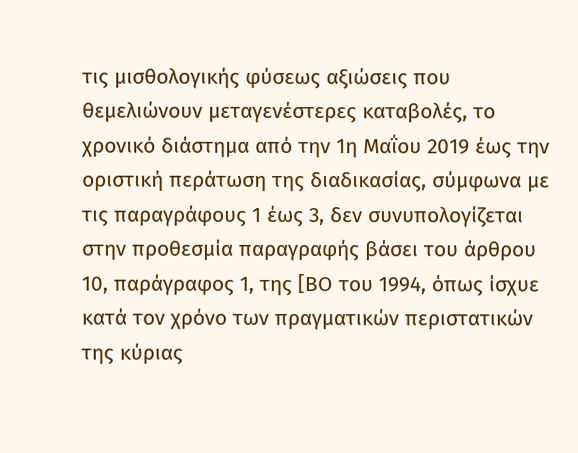τις μισθολογικής φύσεως αξιώσεις που θεμελιώνουν μεταγενέστερες καταβολές, το χρονικό διάστημα από την 1η Μαΐου 2019 έως την οριστική περάτωση της διαδικασίας, σύμφωνα με τις παραγράφους 1 έως 3, δεν συνυπολογίζεται στην προθεσμία παραγραφής βάσει του άρθρου 10, παράγραφος 1, της [BO του 1994, όπως ίσχυε κατά τον χρόνο των πραγματικών περιστατικών της κύριας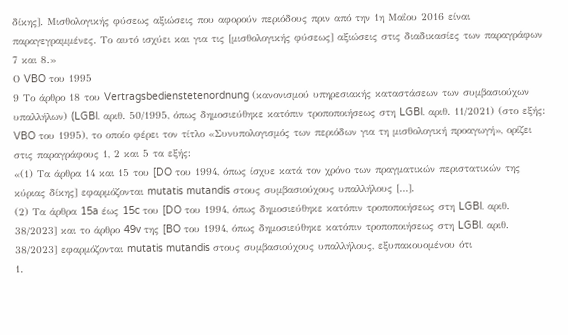δίκης]. Μισθολογικής φύσεως αξιώσεις που αφορούν περιόδους πριν από την 1η Μαΐου 2016 είναι παραγεγραμμένες. Το αυτό ισχύει και για τις [μισθολογικής φύσεως] αξιώσεις στις διαδικασίες των παραγράφων 7 και 8.»
Ο VBO του 1995
9 Το άρθρο 18 του Vertragsbedienstetenordnung (κανονισμού υπηρεσιακής καταστάσεων των συμβασιούχων υπαλλήλων) (LGBl. αριθ. 50/1995, όπως δημοσιεύθηκε κατόπιν τροποποιήσεως στη LGBl. αριθ. 11/2021) (στο εξής: VBO του 1995), το οποίο φέρει τον τίτλο «Συνυπολογισμός των περιόδων για τη μισθολογική προαγωγή», ορίζει στις παραγράφους 1, 2 και 5 τα εξής:
«(1) Τα άρθρα 14 και 15 του [DO του 1994, όπως ίσχυε κατά τον χρόνο των πραγματικών περιστατικών της κύριας δίκης] εφαρμόζονται mutatis mutandis στους συμβασιούχους υπαλλήλους […].
(2) Τα άρθρα 15a έως 15c του [DO του 1994, όπως δημοσιεύθηκε κατόπιν τροποποιήσεως στη LGBl. αριθ. 38/2023] και το άρθρο 49v της [BO του 1994, όπως δημοσιεύθηκε κατόπιν τροποποιήσεως στη LGBl. αριθ. 38/2023] εφαρμόζονται mutatis mutandis στους συμβασιούχους υπαλλήλους, εξυπακουομένου ότι
1.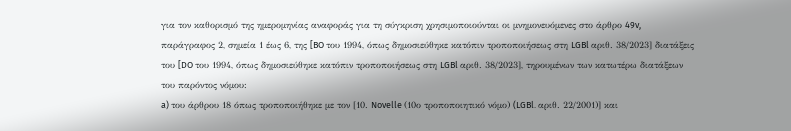για τον καθορισμό της ημερομηνίας αναφοράς για τη σύγκριση χρησιμοποιούνται οι μνημονευόμενες στο άρθρο 49v, παράγραφος 2, σημεία 1 έως 6, της [BO του 1994, όπως δημοσιεύθηκε κατόπιν τροποποιήσεως στη LGBl αριθ. 38/2023] διατάξεις του [DO του 1994, όπως δημοσιεύθηκε κατόπιν τροποποιήσεως στη LGBl αριθ. 38/2023], τηρουμένων των κατωτέρω διατάξεων του παρόντος νόμου:
a) του άρθρου 18 όπως τροποποιήθηκε με τον [10. Novelle (10ο τροποποιητικό νόμο) (LGBl. αριθ. 22/2001)] και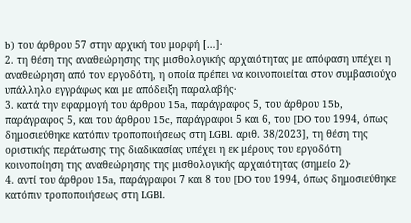b) του άρθρου 57 στην αρχική του μορφή […]·
2. τη θέση της αναθεώρησης της μισθολογικής αρχαιότητας με απόφαση υπέχει η αναθεώρηση από τον εργοδότη, η οποία πρέπει να κοινοποιείται στον συμβασιούχο υπάλληλο εγγράφως και με απόδειξη παραλαβής·
3. κατά την εφαρμογή του άρθρου 15a, παράγραφος 5, του άρθρου 15b, παράγραφος 5, και του άρθρου 15c, παράγραφοι 5 και 6, του [DO του 1994, όπως δημοσιεύθηκε κατόπιν τροποποιήσεως στη LGBl. αριθ. 38/2023], τη θέση της οριστικής περάτωσης της διαδικασίας υπέχει η εκ μέρους του εργοδότη κοινοποίηση της αναθεώρησης της μισθολογικής αρχαιότητας (σημείο 2)·
4. αντί του άρθρου 15a, παράγραφοι 7 και 8 του [DO του 1994, όπως δημοσιεύθηκε κατόπιν τροποποιήσεως στη LGBl.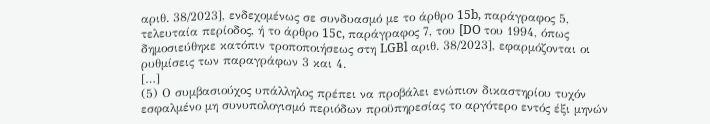αριθ. 38/2023], ενδεχομένως σε συνδυασμό με το άρθρο 15b, παράγραφος 5, τελευταία περίοδος, ή το άρθρο 15c, παράγραφος 7, του [DO του 1994, όπως δημοσιεύθηκε κατόπιν τροποποιήσεως στη LGBl αριθ. 38/2023], εφαρμόζονται οι ρυθμίσεις των παραγράφων 3 και 4.
[…]
(5) Ο συμβασιούχος υπάλληλος πρέπει να προβάλει ενώπιον δικαστηρίου τυχόν εσφαλμένο μη συνυπολογισμό περιόδων προϋπηρεσίας το αργότερο εντός έξι μηνών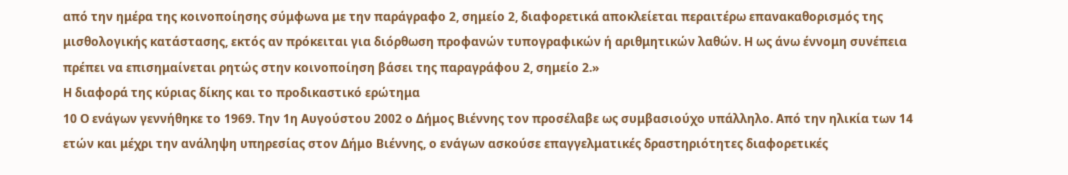από την ημέρα της κοινοποίησης σύμφωνα με την παράγραφο 2, σημείο 2, διαφορετικά αποκλείεται περαιτέρω επανακαθορισμός της μισθολογικής κατάστασης, εκτός αν πρόκειται για διόρθωση προφανών τυπογραφικών ή αριθμητικών λαθών. Η ως άνω έννομη συνέπεια πρέπει να επισημαίνεται ρητώς στην κοινοποίηση βάσει της παραγράφου 2, σημείο 2.»
Η διαφορά της κύριας δίκης και το προδικαστικό ερώτημα
10 Ο ενάγων γεννήθηκε το 1969. Την 1η Αυγούστου 2002 ο Δήμος Βιέννης τον προσέλαβε ως συμβασιούχο υπάλληλο. Από την ηλικία των 14 ετών και μέχρι την ανάληψη υπηρεσίας στον Δήμο Βιέννης, ο ενάγων ασκούσε επαγγελματικές δραστηριότητες διαφορετικές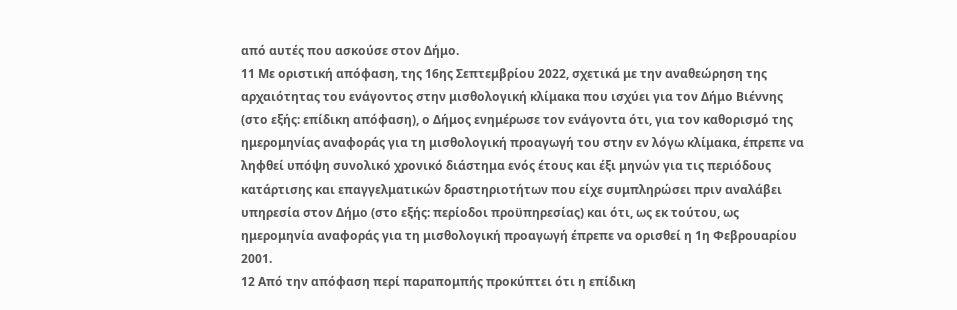από αυτές που ασκούσε στον Δήμο.
11 Με οριστική απόφαση, της 16ης Σεπτεμβρίου 2022, σχετικά με την αναθεώρηση της αρχαιότητας του ενάγοντος στην μισθολογική κλίμακα που ισχύει για τον Δήμο Βιέννης (στο εξής: επίδικη απόφαση), ο Δήμος ενημέρωσε τον ενάγοντα ότι, για τον καθορισμό της ημερομηνίας αναφοράς για τη μισθολογική προαγωγή του στην εν λόγω κλίμακα, έπρεπε να ληφθεί υπόψη συνολικό χρονικό διάστημα ενός έτους και έξι μηνών για τις περιόδους κατάρτισης και επαγγελματικών δραστηριοτήτων που είχε συμπληρώσει πριν αναλάβει υπηρεσία στον Δήμο (στο εξής: περίοδοι προϋπηρεσίας) και ότι, ως εκ τούτου, ως ημερομηνία αναφοράς για τη μισθολογική προαγωγή έπρεπε να ορισθεί η 1η Φεβρουαρίου 2001.
12 Από την απόφαση περί παραπομπής προκύπτει ότι η επίδικη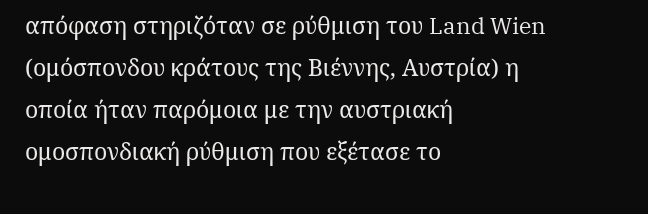απόφαση στηριζόταν σε ρύθμιση του Land Wien (ομόσπονδου κράτους της Βιέννης, Αυστρία) η οποία ήταν παρόμοια με την αυστριακή ομοσπονδιακή ρύθμιση που εξέτασε το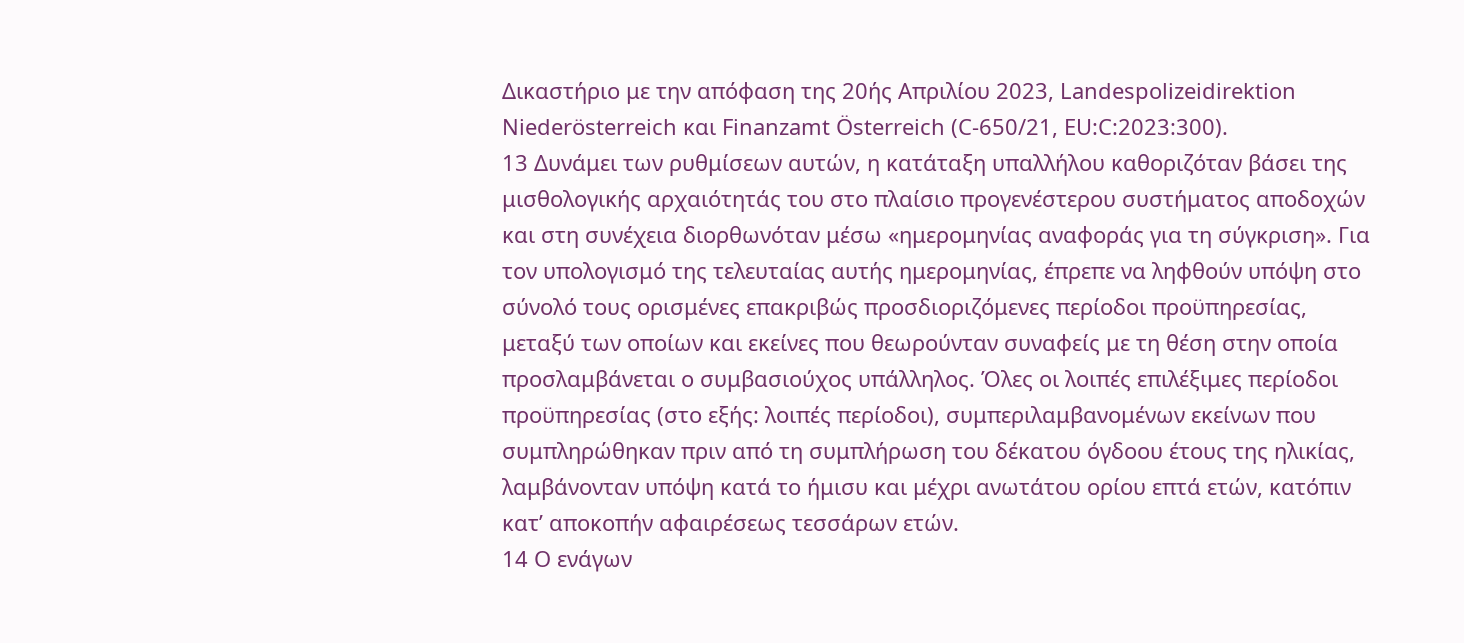Δικαστήριο με την απόφαση της 20ής Απριλίου 2023, Landespolizeidirektion Niederösterreich και Finanzamt Österreich (C‑650/21, EU:C:2023:300).
13 Δυνάμει των ρυθμίσεων αυτών, η κατάταξη υπαλλήλου καθοριζόταν βάσει της μισθολογικής αρχαιότητάς του στο πλαίσιο προγενέστερου συστήματος αποδοχών και στη συνέχεια διορθωνόταν μέσω «ημερομηνίας αναφοράς για τη σύγκριση». Για τον υπολογισμό της τελευταίας αυτής ημερομηνίας, έπρεπε να ληφθούν υπόψη στο σύνολό τους ορισμένες επακριβώς προσδιοριζόμενες περίοδοι προϋπηρεσίας, μεταξύ των οποίων και εκείνες που θεωρούνταν συναφείς με τη θέση στην οποία προσλαμβάνεται ο συμβασιούχος υπάλληλος. Όλες οι λοιπές επιλέξιμες περίοδοι προϋπηρεσίας (στο εξής: λοιπές περίοδοι), συμπεριλαμβανομένων εκείνων που συμπληρώθηκαν πριν από τη συμπλήρωση του δέκατου όγδοου έτους της ηλικίας, λαμβάνονταν υπόψη κατά το ήμισυ και μέχρι ανωτάτου ορίου επτά ετών, κατόπιν κατ’ αποκοπήν αφαιρέσεως τεσσάρων ετών.
14 Ο ενάγων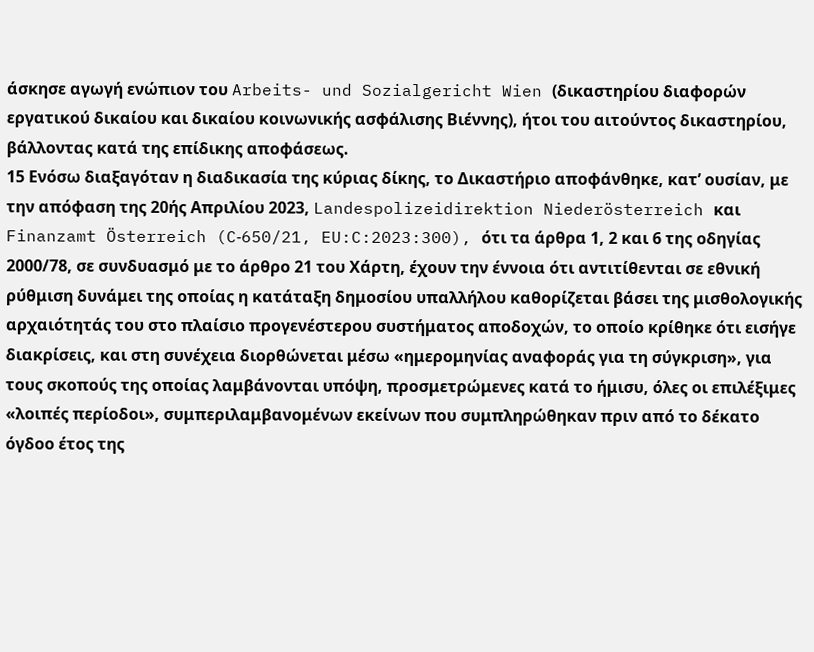άσκησε αγωγή ενώπιον του Arbeits- und Sozialgericht Wien (δικαστηρίου διαφορών εργατικού δικαίου και δικαίου κοινωνικής ασφάλισης Βιέννης), ήτοι του αιτούντος δικαστηρίου, βάλλοντας κατά της επίδικης αποφάσεως.
15 Ενόσω διαξαγόταν η διαδικασία της κύριας δίκης, το Δικαστήριο αποφάνθηκε, κατ’ ουσίαν, με την απόφαση της 20ής Απριλίου 2023, Landespolizeidirektion Niederösterreich και Finanzamt Österreich (C‑650/21, EU:C:2023:300), ότι τα άρθρα 1, 2 και 6 της οδηγίας 2000/78, σε συνδυασμό με το άρθρο 21 του Χάρτη, έχουν την έννοια ότι αντιτίθενται σε εθνική ρύθμιση δυνάμει της οποίας η κατάταξη δημοσίου υπαλλήλου καθορίζεται βάσει της μισθολογικής αρχαιότητάς του στο πλαίσιο προγενέστερου συστήματος αποδοχών, το οποίο κρίθηκε ότι εισήγε διακρίσεις, και στη συνέχεια διορθώνεται μέσω «ημερομηνίας αναφοράς για τη σύγκριση», για τους σκοπούς της οποίας λαμβάνονται υπόψη, προσμετρώμενες κατά το ήμισυ, όλες οι επιλέξιμες «λοιπές περίοδοι», συμπεριλαμβανομένων εκείνων που συμπληρώθηκαν πριν από το δέκατο όγδοο έτος της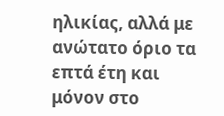ηλικίας, αλλά με ανώτατο όριο τα επτά έτη και μόνον στο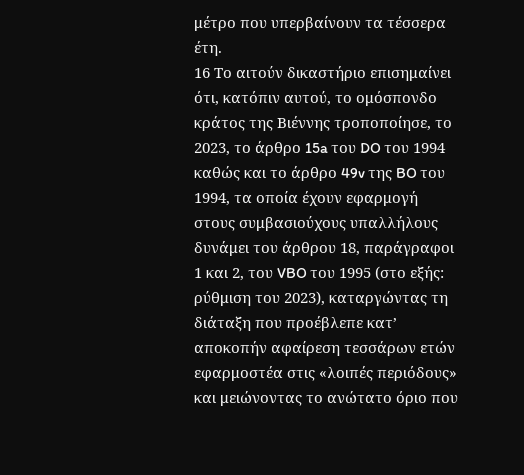μέτρο που υπερβαίνουν τα τέσσερα έτη.
16 Το αιτούν δικαστήριο επισημαίνει ότι, κατόπιν αυτού, το ομόσπονδο κράτος της Βιέννης τροποποίησε, το 2023, το άρθρο 15a του DO του 1994 καθώς και το άρθρο 49v της BO του 1994, τα οποία έχουν εφαρμογή στους συμβασιούχους υπαλλήλους δυνάμει του άρθρου 18, παράγραφοι 1 και 2, του VBO του 1995 (στο εξής: ρύθμιση του 2023), καταργώντας τη διάταξη που προέβλεπε κατ’ αποκοπήν αφαίρεση τεσσάρων ετών εφαρμοστέα στις «λοιπές περιόδους» και μειώνοντας το ανώτατο όριο που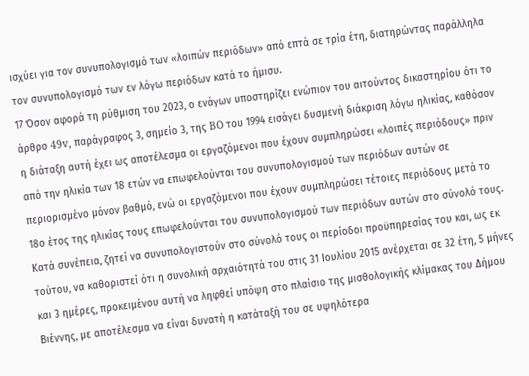ισχύει για τον συνυπολογισμό των «λοιπών περιόδων» από επτά σε τρία έτη, διατηρώντας παράλληλα τον συνυπολογισμό των εν λόγω περιόδων κατά το ήμισυ.
17 Όσον αφορά τη ρύθμιση του 2023, ο ενάγων υποστηρίζει ενώπιον του αιτούντος δικαστηρίου ότι το άρθρο 49v, παράγραφος 3, σημείο 3, της BO του 1994 εισάγει δυσμενή διάκριση λόγω ηλικίας, καθόσον η διάταξη αυτή έχει ως αποτέλεσμα οι εργαζόμενοι που έχουν συμπληρώσει «λοιπές περιόδους» πριν από την ηλικία των 18 ετών να επωφελούνται του συνυπολογισμού των περιόδων αυτών σε περιορισμένο μόνον βαθμό, ενώ οι εργαζόμενοι που έχουν συμπληρώσει τέτοιες περιόδους μετά το 18ο έτος της ηλικίας τους επωφελούνται του συνυπολογισμού των περιόδων αυτών στο σύνολό τους. Κατά συνέπεια, ζητεί να συνυπολογιστούν στο σύνολό τους οι περίοδοι προϋπηρεσίας του και, ως εκ τούτου, να καθοριστεί ότι η συνολική αρχαιότητά του στις 31 Ιουλίου 2015 ανέρχεται σε 32 έτη, 5 μήνες και 3 ημέρες, προκειμένου αυτή να ληφθεί υπόψη στο πλαίσιο της μισθολογικής κλίμακας του Δήμου Βιέννης, με αποτέλεσμα να είναι δυνατή η κατάταξή του σε υψηλότερα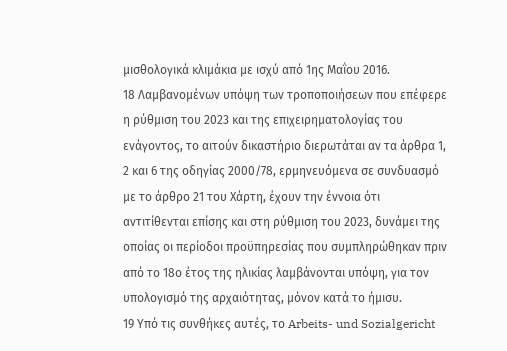μισθολογικά κλιμάκια με ισχύ από 1ης Μαΐου 2016.
18 Λαμβανομένων υπόψη των τροποποιήσεων που επέφερε η ρύθμιση του 2023 και της επιχειρηματολογίας του ενάγοντος, το αιτούν δικαστήριο διερωτάται αν τα άρθρα 1, 2 και 6 της οδηγίας 2000/78, ερμηνευόμενα σε συνδυασμό με το άρθρο 21 του Χάρτη, έχουν την έννοια ότι αντιτίθενται επίσης και στη ρύθμιση του 2023, δυνάμει της οποίας οι περίοδοι προϋπηρεσίας που συμπληρώθηκαν πριν από το 18ο έτος της ηλικίας λαμβάνονται υπόψη, για τον υπολογισμό της αρχαιότητας, μόνον κατά το ήμισυ.
19 Υπό τις συνθήκες αυτές, το Arbeits- und Sozialgericht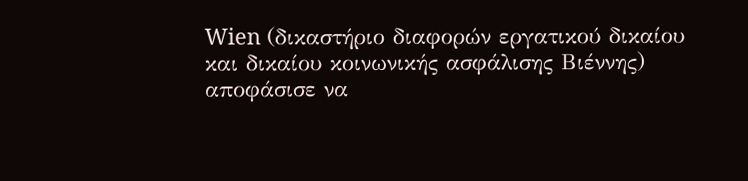Wien (δικαστήριο διαφορών εργατικού δικαίου και δικαίου κοινωνικής ασφάλισης Βιέννης) αποφάσισε να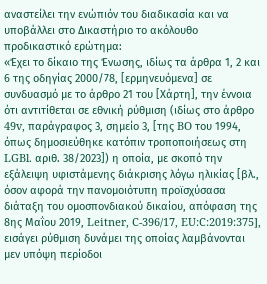αναστείλει την ενώπιόν του διαδικασία και να υποβάλλει στο Δικαστήριο το ακόλουθο προδικαστικό ερώτημα:
«Έχει το δίκαιο της Ένωσης, ιδίως τα άρθρα 1, 2 και 6 της οδηγίας 2000/78, [ερμηνευόμενα] σε συνδυασμό με το άρθρο 21 του [Χάρτη], την έννοια ότι αντιτίθεται σε εθνική ρύθμιση (ιδίως στο άρθρο 49v, παράγραφος 3, σημείο 3, [της BO του 1994, όπως δημοσιεύθηκε κατόπιν τροποποιήσεως στη LGBl. αριθ. 38/2023]) η οποία, με σκοπό την εξάλειψη υφιστάμενης διάκρισης λόγω ηλικίας [βλ., όσον αφορά την πανομοιότυπη προϊσχύσασα διάταξη του ομοσπονδιακού δικαίου, απόφαση της 8ης Μαΐου 2019, Leitner, C‑396/17, EU:C:2019:375], εισάγει ρύθμιση δυνάμει της οποίας λαμβάνονται μεν υπόψη περίοδοι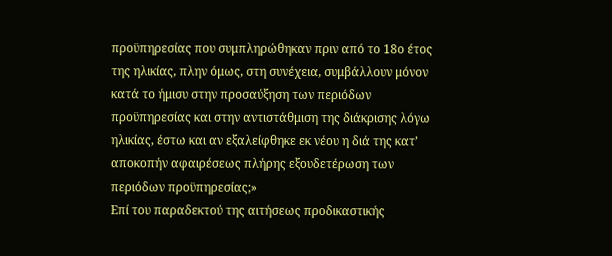προϋπηρεσίας που συμπληρώθηκαν πριν από το 18ο έτος της ηλικίας, πλην όμως, στη συνέχεια, συμβάλλουν μόνον κατά το ήμισυ στην προσαύξηση των περιόδων προϋπηρεσίας και στην αντιστάθμιση της διάκρισης λόγω ηλικίας, έστω και αν εξαλείφθηκε εκ νέου η διά της κατ’ αποκοπήν αφαιρέσεως πλήρης εξουδετέρωση των περιόδων προϋπηρεσίας;»
Επί του παραδεκτού της αιτήσεως προδικαστικής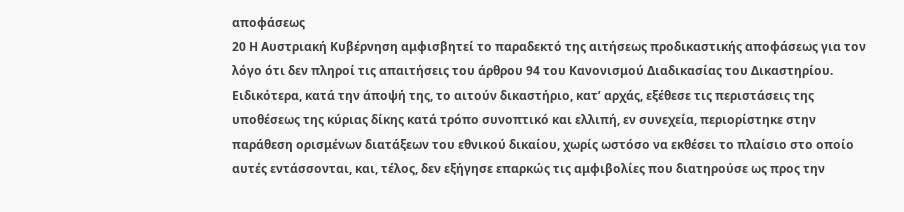αποφάσεως
20 Η Αυστριακή Κυβέρνηση αμφισβητεί το παραδεκτό της αιτήσεως προδικαστικής αποφάσεως για τον λόγο ότι δεν πληροί τις απαιτήσεις του άρθρου 94 του Κανονισμού Διαδικασίας του Δικαστηρίου. Ειδικότερα, κατά την άποψή της, το αιτούν δικαστήριο, κατ’ αρχάς, εξέθεσε τις περιστάσεις της υποθέσεως της κύριας δίκης κατά τρόπο συνοπτικό και ελλιπή, εν συνεχεία, περιορίστηκε στην παράθεση ορισμένων διατάξεων του εθνικού δικαίου, χωρίς ωστόσο να εκθέσει το πλαίσιο στο οποίο αυτές εντάσσονται, και, τέλος, δεν εξήγησε επαρκώς τις αμφιβολίες που διατηρούσε ως προς την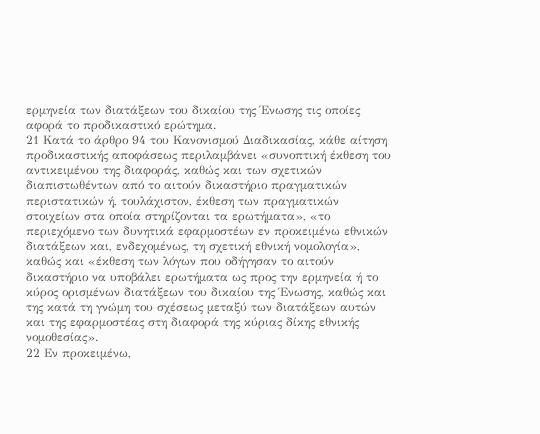ερμηνεία των διατάξεων του δικαίου της Ένωσης τις οποίες αφορά το προδικαστικό ερώτημα.
21 Κατά το άρθρο 94 του Κανονισμού Διαδικασίας, κάθε αίτηση προδικαστικής αποφάσεως περιλαμβάνει «συνοπτική έκθεση του αντικειμένου της διαφοράς, καθώς και των σχετικών διαπιστωθέντων από το αιτούν δικαστήριο πραγματικών περιστατικών ή, τουλάχιστον, έκθεση των πραγματικών στοιχείων στα οποία στηρίζονται τα ερωτήματα», «το περιεχόμενο των δυνητικά εφαρμοστέων εν προκειμένω εθνικών διατάξεων και, ενδεχομένως, τη σχετική εθνική νομολογία», καθώς και «έκθεση των λόγων που οδήγησαν το αιτούν δικαστήριο να υποβάλει ερωτήματα ως προς την ερμηνεία ή το κύρος ορισμένων διατάξεων του δικαίου της Ένωσης, καθώς και της κατά τη γνώμη του σχέσεως μεταξύ των διατάξεων αυτών και της εφαρμοστέας στη διαφορά της κύριας δίκης εθνικής νομοθεσίας».
22 Εν προκειμένω,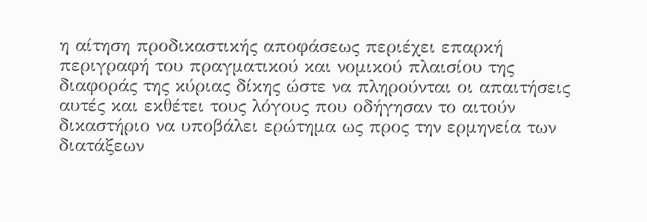η αίτηση προδικαστικής αποφάσεως περιέχει επαρκή περιγραφή του πραγματικού και νομικού πλαισίου της διαφοράς της κύριας δίκης ώστε να πληρούνται οι απαιτήσεις αυτές και εκθέτει τους λόγους που οδήγησαν το αιτούν δικαστήριο να υποβάλει ερώτημα ως προς την ερμηνεία των διατάξεων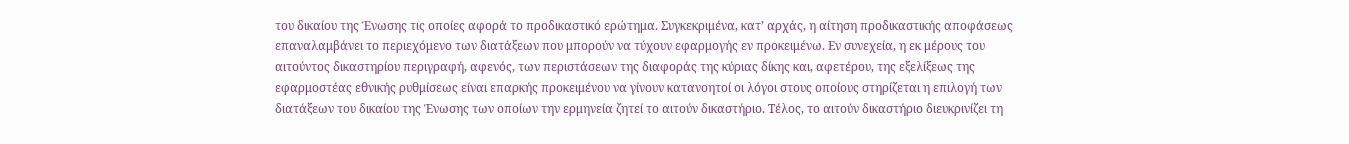του δικαίου της Ένωσης τις οποίες αφορά το προδικαστικό ερώτημα. Συγκεκριμένα, κατ’ αρχάς, η αίτηση προδικαστικής αποφάσεως επαναλαμβάνει το περιεχόμενο των διατάξεων που μπορούν να τύχουν εφαρμογής εν προκειμένω. Εν συνεχεία, η εκ μέρους του αιτούντος δικαστηρίου περιγραφή, αφενός, των περιστάσεων της διαφοράς της κύριας δίκης και, αφετέρου, της εξελίξεως της εφαρμοστέας εθνικής ρυθμίσεως είναι επαρκής προκειμένου να γίνουν κατανοητοί οι λόγοι στους οποίους στηρίζεται η επιλογή των διατάξεων του δικαίου της Ένωσης των οποίων την ερμηνεία ζητεί το αιτούν δικαστήριο. Τέλος, το αιτούν δικαστήριο διευκρινίζει τη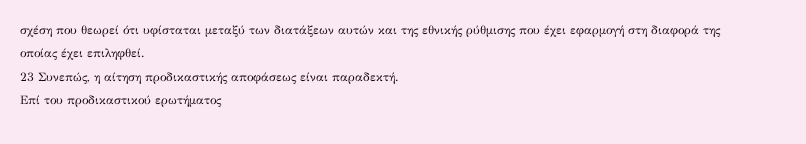σχέση που θεωρεί ότι υφίσταται μεταξύ των διατάξεων αυτών και της εθνικής ρύθμισης που έχει εφαρμογή στη διαφορά της οποίας έχει επιληφθεί.
23 Συνεπώς, η αίτηση προδικαστικής αποφάσεως είναι παραδεκτή.
Επί του προδικαστικού ερωτήματος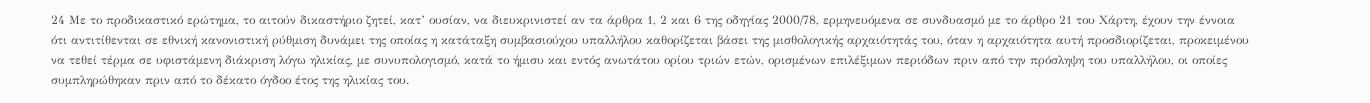24 Με το προδικαστικό ερώτημα, το αιτούν δικαστήριο ζητεί, κατ’ ουσίαν, να διευκρινιστεί αν τα άρθρα 1, 2 και 6 της οδηγίας 2000/78, ερμηνευόμενα σε συνδυασμό με το άρθρο 21 του Χάρτη, έχουν την έννοια ότι αντιτίθενται σε εθνική κανονιστική ρύθμιση δυνάμει της οποίας η κατάταξη συμβασιούχου υπαλλήλου καθορίζεται βάσει της μισθολογικής αρχαιότητάς του, όταν η αρχαιότητα αυτή προσδιορίζεται, προκειμένου να τεθεί τέρμα σε υφιστάμενη διάκριση λόγω ηλικίας, με συνυπολογισμό, κατά το ήμισυ και εντός ανωτάτου ορίου τριών ετών, ορισμένων επιλέξιμων περιόδων πριν από την πρόσληψη του υπαλλήλου, οι οποίες συμπληρώθηκαν πριν από το δέκατο όγδοο έτος της ηλικίας του.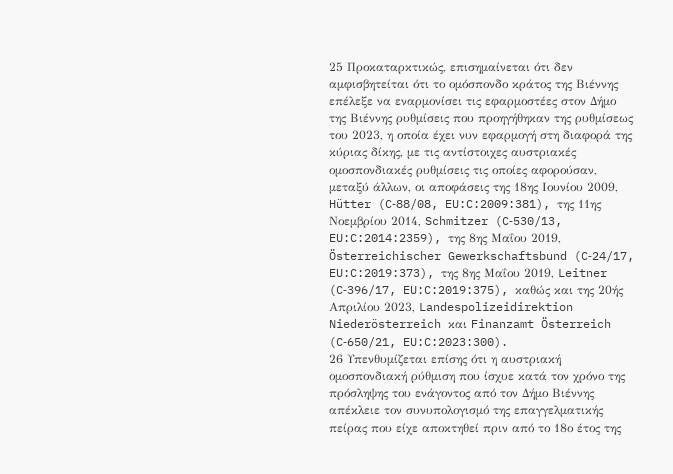25 Προκαταρκτικώς, επισημαίνεται ότι δεν αμφισβητείται ότι το ομόσπονδο κράτος της Βιέννης επέλεξε να εναρμονίσει τις εφαρμοστέες στον Δήμο της Βιέννης ρυθμίσεις που προηγήθηκαν της ρυθμίσεως του 2023, η οποία έχει νυν εφαρμογή στη διαφορά της κύριας δίκης, με τις αντίστοιχες αυστριακές ομοσπονδιακές ρυθμίσεις τις οποίες αφορούσαν, μεταξύ άλλων, οι αποφάσεις της 18ης Ιουνίου 2009, Hütter (C‑88/08, EU:C:2009:381), της 11ης Νοεμβρίου 2014, Schmitzer (C‑530/13, EU:C:2014:2359), της 8ης Μαΐου 2019, Österreichischer Gewerkschaftsbund (C‑24/17, EU:C:2019:373), της 8ης Μαΐου 2019, Leitner (C‑396/17, EU:C:2019:375), καθώς και της 20ής Απριλίου 2023, Landespolizeidirektion Niederösterreich και Finanzamt Österreich (C‑650/21, EU:C:2023:300).
26 Υπενθυμίζεται επίσης ότι η αυστριακή ομοσπονδιακή ρύθμιση που ίσχυε κατά τον χρόνο της πρόσληψης του ενάγοντος από τον Δήμο Βιέννης απέκλειε τον συνυπολογισμό της επαγγελματικής πείρας που είχε αποκτηθεί πριν από το 18ο έτος της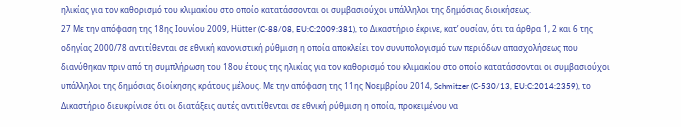ηλικίας για τον καθορισμό του κλιμακίου στο οποίο κατατάσσονται οι συμβασιούχοι υπάλληλοι της δημόσιας διοικήσεως.
27 Με την απόφαση της 18ης Ιουνίου 2009, Hütter (C‑88/08, EU:C:2009:381), το Δικαστήριο έκρινε, κατ’ ουσίαν, ότι τα άρθρα 1, 2 και 6 της οδηγίας 2000/78 αντιτίθενται σε εθνική κανονιστική ρύθμιση η οποία αποκλείει τον συνυπολογισμό των περιόδων απασχολήσεως που διανύθηκαν πριν από τη συμπλήρωση του 18ου έτους της ηλικίας για τον καθορισμό του κλιμακίου στο οποίο κατατάσσονται οι συμβασιούχοι υπάλληλοι της δημόσιας διοίκησης κράτους μέλους. Με την απόφαση της 11ης Νοεμβρίου 2014, Schmitzer (C‑530/13, EU:C:2014:2359), το Δικαστήριο διευκρίνισε ότι οι διατάξεις αυτές αντιτίθενται σε εθνική ρύθμιση η οποία, προκειμένου να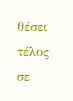θέσει τέλος σε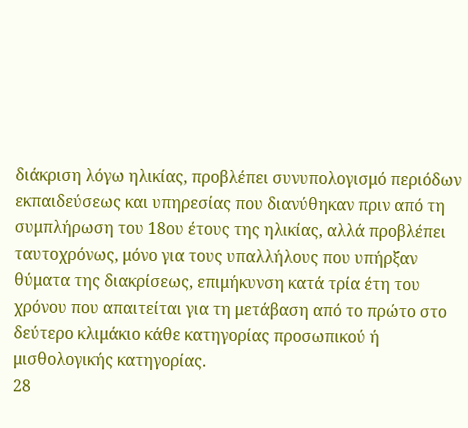διάκριση λόγω ηλικίας, προβλέπει συνυπολογισμό περιόδων εκπαιδεύσεως και υπηρεσίας που διανύθηκαν πριν από τη συμπλήρωση του 18ου έτους της ηλικίας, αλλά προβλέπει ταυτοχρόνως, μόνο για τους υπαλλήλους που υπήρξαν θύματα της διακρίσεως, επιμήκυνση κατά τρία έτη του χρόνου που απαιτείται για τη μετάβαση από το πρώτο στο δεύτερο κλιμάκιο κάθε κατηγορίας προσωπικού ή μισθολογικής κατηγορίας.
28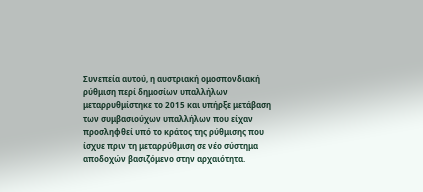Συνεπεία αυτού, η αυστριακή ομοσπονδιακή ρύθμιση περί δημοσίων υπαλλήλων μεταρρυθμίστηκε το 2015 και υπήρξε μετάβαση των συμβασιούχων υπαλλήλων που είχαν προσληφθεί υπό το κράτος της ρύθμισης που ίσχυε πριν τη μεταρρύθμιση σε νέο σύστημα αποδοχών βασιζόμενο στην αρχαιότητα.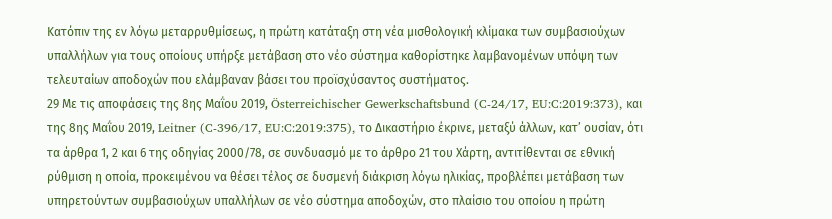Κατόπιν της εν λόγω μεταρρυθμίσεως, η πρώτη κατάταξη στη νέα μισθολογική κλίμακα των συμβασιούχων υπαλλήλων για τους οποίους υπήρξε μετάβαση στο νέο σύστημα καθορίστηκε λαμβανομένων υπόψη των τελευταίων αποδοχών που ελάμβαναν βάσει του προϊσχύσαντος συστήματος.
29 Με τις αποφάσεις της 8ης Μαΐου 2019, Österreichischer Gewerkschaftsbund (C‑24/17, EU:C:2019:373), και της 8ης Μαΐου 2019, Leitner (C‑396/17, EU:C:2019:375), το Δικαστήριο έκρινε, μεταξύ άλλων, κατ’ ουσίαν, ότι τα άρθρα 1, 2 και 6 της οδηγίας 2000/78, σε συνδυασμό με το άρθρο 21 του Χάρτη, αντιτίθενται σε εθνική ρύθμιση η οποία, προκειμένου να θέσει τέλος σε δυσμενή διάκριση λόγω ηλικίας, προβλέπει μετάβαση των υπηρετούντων συμβασιούχων υπαλλήλων σε νέο σύστημα αποδοχών, στο πλαίσιο του οποίου η πρώτη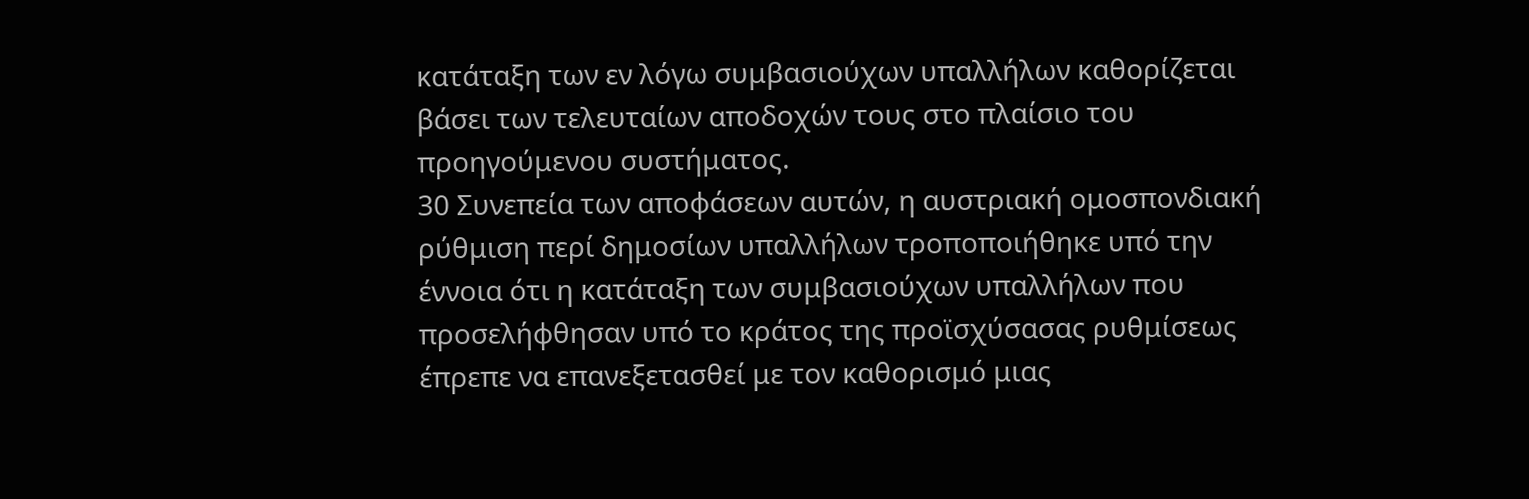κατάταξη των εν λόγω συμβασιούχων υπαλλήλων καθορίζεται βάσει των τελευταίων αποδοχών τους στο πλαίσιο του προηγούμενου συστήματος.
30 Συνεπεία των αποφάσεων αυτών, η αυστριακή ομοσπονδιακή ρύθμιση περί δημοσίων υπαλλήλων τροποποιήθηκε υπό την έννοια ότι η κατάταξη των συμβασιούχων υπαλλήλων που προσελήφθησαν υπό το κράτος της προϊσχύσασας ρυθμίσεως έπρεπε να επανεξετασθεί με τον καθορισμό μιας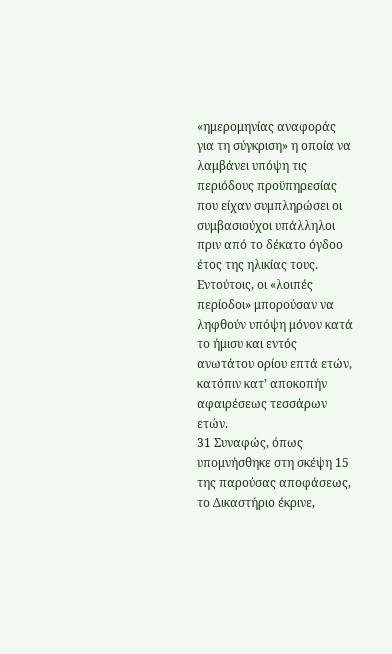«ημερομηνίας αναφοράς για τη σύγκριση» η οποία να λαμβάνει υπόψη τις περιόδους προϋπηρεσίας που είχαν συμπληρώσει οι συμβασιούχοι υπάλληλοι πριν από το δέκατο όγδοο έτος της ηλικίας τους. Εντούτοις, οι «λοιπές περίοδοι» μπορούσαν να ληφθούν υπόψη μόνον κατά το ήμισυ και εντός ανωτάτου ορίου επτά ετών, κατόπιν κατ’ αποκοπήν αφαιρέσεως τεσσάρων ετών.
31 Συναφώς, όπως υπομνήσθηκε στη σκέψη 15 της παρούσας αποφάσεως, το Δικαστήριο έκρινε,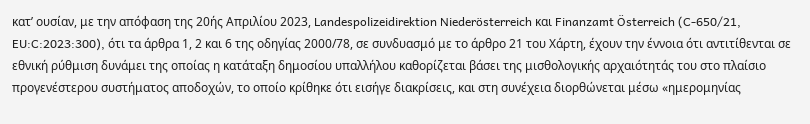κατ’ ουσίαν, με την απόφαση της 20ής Απριλίου 2023, Landespolizeidirektion Niederösterreich και Finanzamt Österreich (C‑650/21, EU:C:2023:300), ότι τα άρθρα 1, 2 και 6 της οδηγίας 2000/78, σε συνδυασμό με το άρθρο 21 του Χάρτη, έχουν την έννοια ότι αντιτίθενται σε εθνική ρύθμιση δυνάμει της οποίας η κατάταξη δημοσίου υπαλλήλου καθορίζεται βάσει της μισθολογικής αρχαιότητάς του στο πλαίσιο προγενέστερου συστήματος αποδοχών, το οποίο κρίθηκε ότι εισήγε διακρίσεις, και στη συνέχεια διορθώνεται μέσω «ημερομηνίας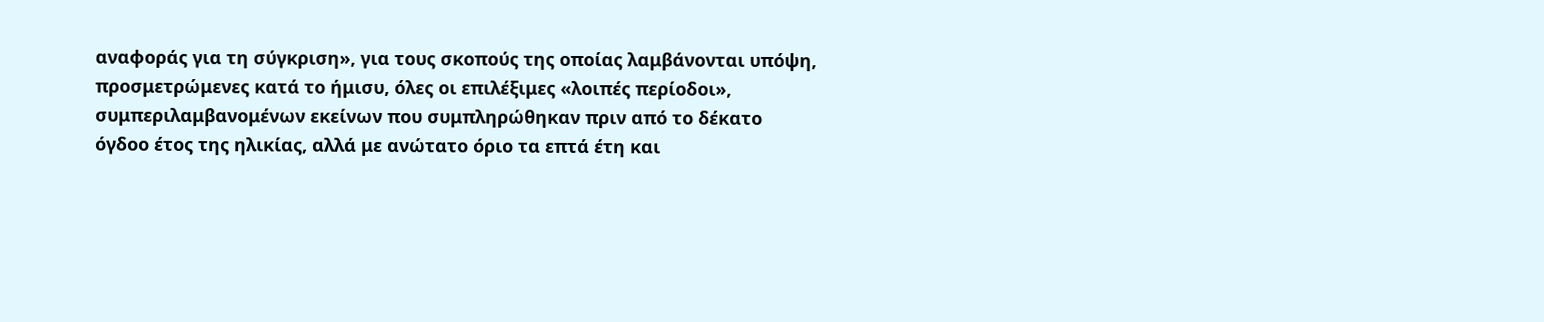αναφοράς για τη σύγκριση», για τους σκοπούς της οποίας λαμβάνονται υπόψη, προσμετρώμενες κατά το ήμισυ, όλες οι επιλέξιμες «λοιπές περίοδοι», συμπεριλαμβανομένων εκείνων που συμπληρώθηκαν πριν από το δέκατο όγδοο έτος της ηλικίας, αλλά με ανώτατο όριο τα επτά έτη και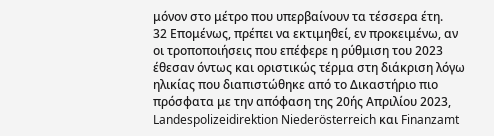μόνον στο μέτρο που υπερβαίνουν τα τέσσερα έτη.
32 Επομένως, πρέπει να εκτιμηθεί, εν προκειμένω, αν οι τροποποιήσεις που επέφερε η ρύθμιση του 2023 έθεσαν όντως και οριστικώς τέρμα στη διάκριση λόγω ηλικίας που διαπιστώθηκε από το Δικαστήριο πιο πρόσφατα με την απόφαση της 20ής Απριλίου 2023, Landespolizeidirektion Niederösterreich και Finanzamt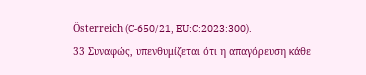Österreich (C‑650/21, EU:C:2023:300).
33 Συναφώς, υπενθυμίζεται ότι η απαγόρευση κάθε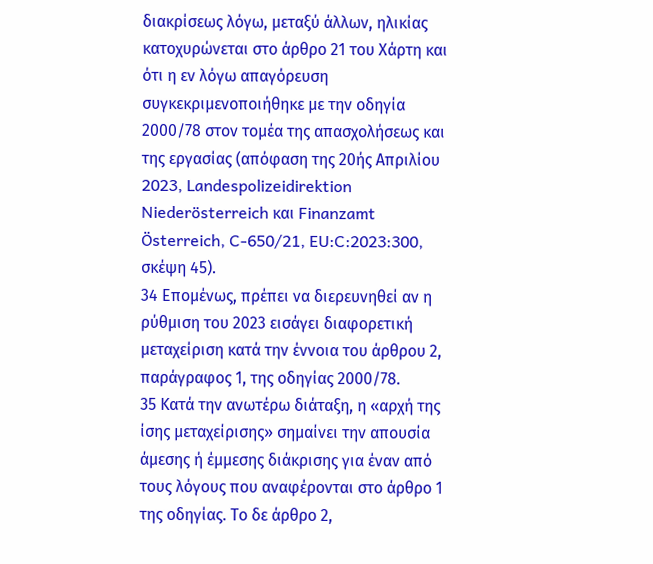διακρίσεως λόγω, μεταξύ άλλων, ηλικίας κατοχυρώνεται στο άρθρο 21 του Χάρτη και ότι η εν λόγω απαγόρευση συγκεκριμενοποιήθηκε με την οδηγία 2000/78 στον τομέα της απασχολήσεως και της εργασίας (απόφαση της 20ής Απριλίου 2023, Landespolizeidirektion Niederösterreich και Finanzamt Österreich, C‑650/21, EU:C:2023:300, σκέψη 45).
34 Επομένως, πρέπει να διερευνηθεί αν η ρύθμιση του 2023 εισάγει διαφορετική μεταχείριση κατά την έννοια του άρθρου 2, παράγραφος 1, της οδηγίας 2000/78.
35 Κατά την ανωτέρω διάταξη, η «αρχή της ίσης μεταχείρισης» σημαίνει την απουσία άμεσης ή έμμεσης διάκρισης για έναν από τους λόγους που αναφέρονται στο άρθρο 1 της οδηγίας. Το δε άρθρο 2,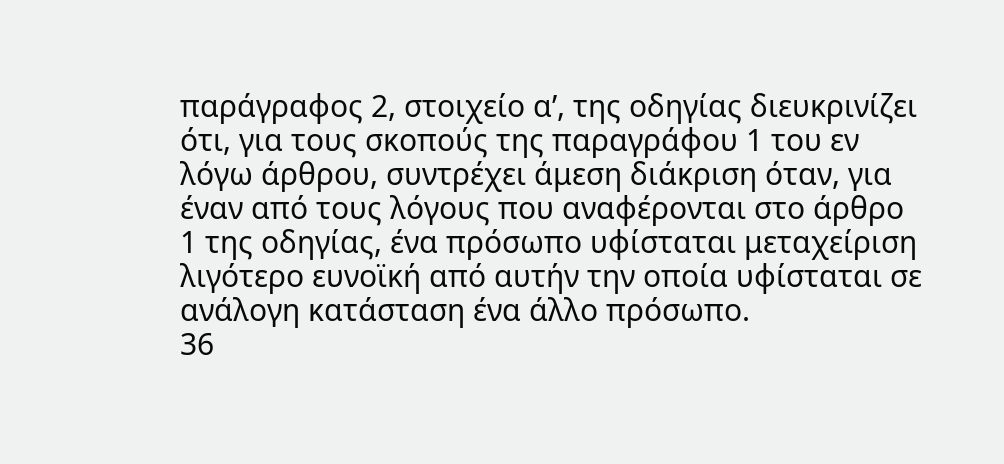παράγραφος 2, στοιχείο αʹ, της οδηγίας διευκρινίζει ότι, για τους σκοπούς της παραγράφου 1 του εν λόγω άρθρου, συντρέχει άμεση διάκριση όταν, για έναν από τους λόγους που αναφέρονται στο άρθρο 1 της οδηγίας, ένα πρόσωπο υφίσταται μεταχείριση λιγότερο ευνοϊκή από αυτήν την οποία υφίσταται σε ανάλογη κατάσταση ένα άλλο πρόσωπο.
36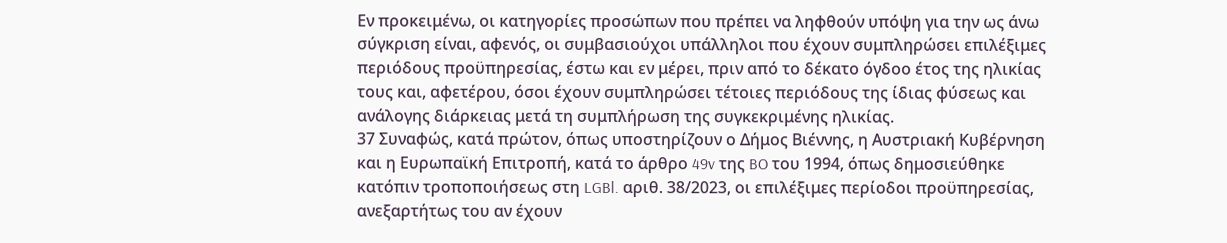Εν προκειμένω, οι κατηγορίες προσώπων που πρέπει να ληφθούν υπόψη για την ως άνω σύγκριση είναι, αφενός, οι συμβασιούχοι υπάλληλοι που έχουν συμπληρώσει επιλέξιμες περιόδους προϋπηρεσίας, έστω και εν μέρει, πριν από το δέκατο όγδοο έτος της ηλικίας τους και, αφετέρου, όσοι έχουν συμπληρώσει τέτοιες περιόδους της ίδιας φύσεως και ανάλογης διάρκειας μετά τη συμπλήρωση της συγκεκριμένης ηλικίας.
37 Συναφώς, κατά πρώτον, όπως υποστηρίζουν ο Δήμος Βιέννης, η Αυστριακή Κυβέρνηση και η Ευρωπαϊκή Επιτροπή, κατά το άρθρο 49v της BO του 1994, όπως δημοσιεύθηκε κατόπιν τροποποιήσεως στη LGBl. αριθ. 38/2023, οι επιλέξιμες περίοδοι προϋπηρεσίας, ανεξαρτήτως του αν έχουν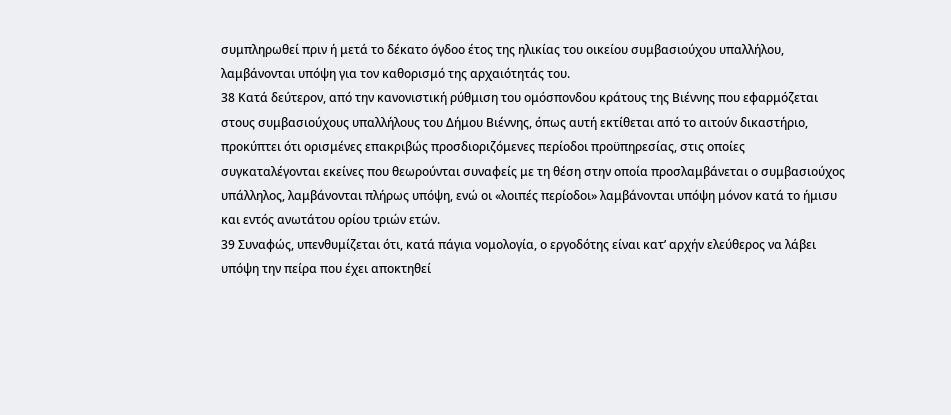συμπληρωθεί πριν ή μετά το δέκατο όγδοο έτος της ηλικίας του οικείου συμβασιούχου υπαλλήλου, λαμβάνονται υπόψη για τον καθορισμό της αρχαιότητάς του.
38 Κατά δεύτερον, από την κανονιστική ρύθμιση του ομόσπονδου κράτους της Βιέννης που εφαρμόζεται στους συμβασιούχους υπαλλήλους του Δήμου Βιέννης, όπως αυτή εκτίθεται από το αιτούν δικαστήριο, προκύπτει ότι ορισμένες επακριβώς προσδιοριζόμενες περίοδοι προϋπηρεσίας, στις οποίες συγκαταλέγονται εκείνες που θεωρούνται συναφείς με τη θέση στην οποία προσλαμβάνεται ο συμβασιούχος υπάλληλος, λαμβάνονται πλήρως υπόψη, ενώ οι «λοιπές περίοδοι» λαμβάνονται υπόψη μόνον κατά το ήμισυ και εντός ανωτάτου ορίου τριών ετών.
39 Συναφώς, υπενθυμίζεται ότι, κατά πάγια νομολογία, ο εργοδότης είναι κατ’ αρχήν ελεύθερος να λάβει υπόψη την πείρα που έχει αποκτηθεί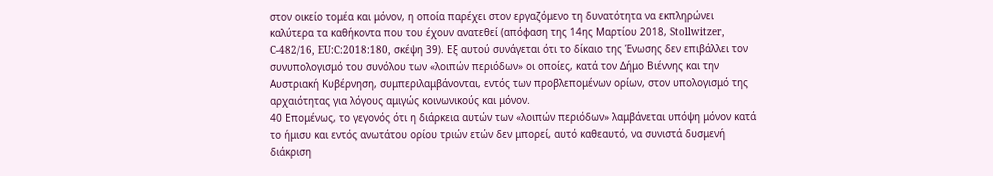στον οικείο τομέα και μόνον, η οποία παρέχει στον εργαζόμενο τη δυνατότητα να εκπληρώνει καλύτερα τα καθήκοντα που του έχουν ανατεθεί (απόφαση της 14ης Μαρτίου 2018, Stollwitzer, C‑482/16, EU:C:2018:180, σκέψη 39). Εξ αυτού συνάγεται ότι το δίκαιο της Ένωσης δεν επιβάλλει τον συνυπολογισμό του συνόλου των «λοιπών περιόδων» οι οποίες, κατά τον Δήμο Βιέννης και την Αυστριακή Κυβέρνηση, συμπεριλαμβάνονται, εντός των προβλεπομένων ορίων, στον υπολογισμό της αρχαιότητας για λόγους αμιγώς κοινωνικούς και μόνον.
40 Επομένως, το γεγονός ότι η διάρκεια αυτών των «λοιπών περιόδων» λαμβάνεται υπόψη μόνον κατά το ήμισυ και εντός ανωτάτου ορίου τριών ετών δεν μπορεί, αυτό καθεαυτό, να συνιστά δυσμενή διάκριση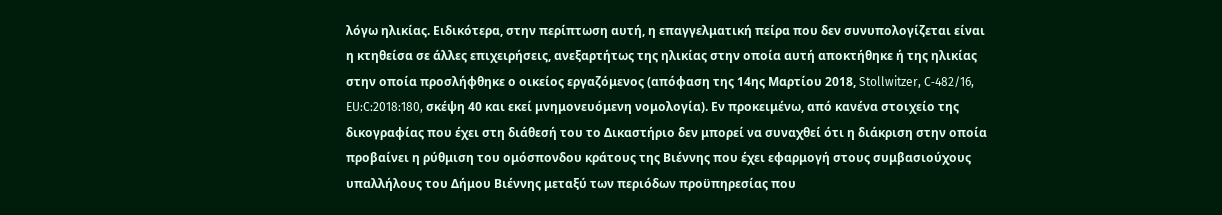λόγω ηλικίας. Ειδικότερα, στην περίπτωση αυτή, η επαγγελματική πείρα που δεν συνυπολογίζεται είναι η κτηθείσα σε άλλες επιχειρήσεις, ανεξαρτήτως της ηλικίας στην οποία αυτή αποκτήθηκε ή της ηλικίας στην οποία προσλήφθηκε ο οικείος εργαζόμενος (απόφαση της 14ης Μαρτίου 2018, Stollwitzer, C‑482/16, EU:C:2018:180, σκέψη 40 και εκεί μνημονευόμενη νομολογία). Εν προκειμένω, από κανένα στοιχείο της δικογραφίας που έχει στη διάθεσή του το Δικαστήριο δεν μπορεί να συναχθεί ότι η διάκριση στην οποία προβαίνει η ρύθμιση του ομόσπονδου κράτους της Βιέννης που έχει εφαρμογή στους συμβασιούχους υπαλλήλους του Δήμου Βιέννης μεταξύ των περιόδων προϋπηρεσίας που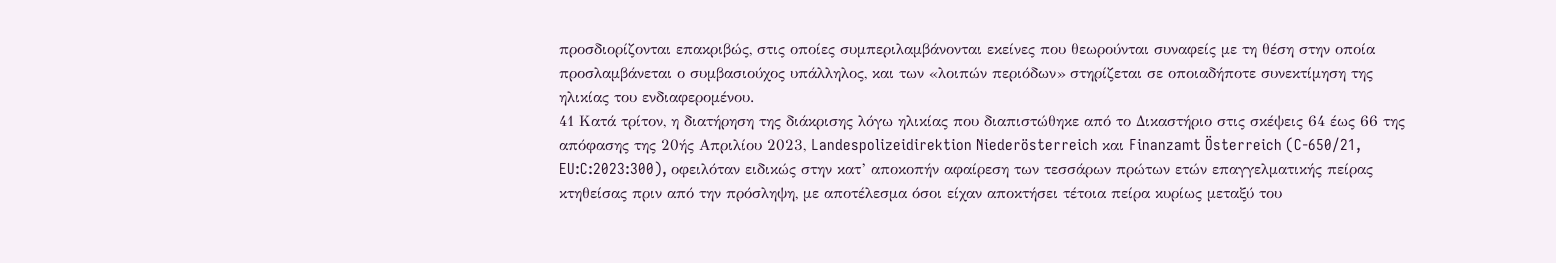προσδιορίζονται επακριβώς, στις οποίες συμπεριλαμβάνονται εκείνες που θεωρούνται συναφείς με τη θέση στην οποία προσλαμβάνεται ο συμβασιούχος υπάλληλος, και των «λοιπών περιόδων» στηρίζεται σε οποιαδήποτε συνεκτίμηση της ηλικίας του ενδιαφερομένου.
41 Κατά τρίτον, η διατήρηση της διάκρισης λόγω ηλικίας που διαπιστώθηκε από το Δικαστήριο στις σκέψεις 64 έως 66 της απόφασης της 20ής Απριλίου 2023, Landespolizeidirektion Niederösterreich και Finanzamt Österreich (C‑650/21, EU:C:2023:300), οφειλόταν ειδικώς στην κατ’ αποκοπήν αφαίρεση των τεσσάρων πρώτων ετών επαγγελματικής πείρας κτηθείσας πριν από την πρόσληψη, με αποτέλεσμα όσοι είχαν αποκτήσει τέτοια πείρα κυρίως μεταξύ του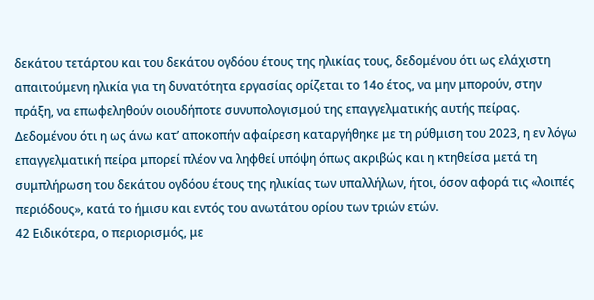δεκάτου τετάρτου και του δεκάτου ογδόου έτους της ηλικίας τους, δεδομένου ότι ως ελάχιστη απαιτούμενη ηλικία για τη δυνατότητα εργασίας ορίζεται το 14ο έτος, να μην μπορούν, στην πράξη, να επωφεληθούν οιουδήποτε συνυπολογισμού της επαγγελματικής αυτής πείρας. Δεδομένου ότι η ως άνω κατ’ αποκοπήν αφαίρεση καταργήθηκε με τη ρύθμιση του 2023, η εν λόγω επαγγελματική πείρα μπορεί πλέον να ληφθεί υπόψη όπως ακριβώς και η κτηθείσα μετά τη συμπλήρωση του δεκάτου ογδόου έτους της ηλικίας των υπαλλήλων, ήτοι, όσον αφορά τις «λοιπές περιόδους», κατά το ήμισυ και εντός του ανωτάτου ορίου των τριών ετών.
42 Ειδικότερα, ο περιορισμός, με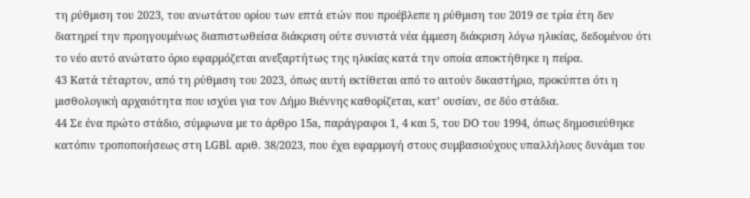τη ρύθμιση του 2023, του ανωτάτου ορίου των επτά ετών που προέβλεπε η ρύθμιση του 2019 σε τρία έτη δεν διατηρεί την προηγουμένως διαπιστωθείσα διάκριση ούτε συνιστά νέα έμμεση διάκριση λόγω ηλικίας, δεδομένου ότι το νέο αυτό ανώτατο όριο εφαρμόζεται ανεξαρτήτως της ηλικίας κατά την οποία αποκτήθηκε η πείρα.
43 Κατά τέταρτον, από τη ρύθμιση του 2023, όπως αυτή εκτίθεται από το αιτούν δικαστήριο, προκύπτει ότι η μισθολογική αρχαιότητα που ισχύει για τον Δήμο Βιέννης καθορίζεται, κατ’ ουσίαν, σε δύο στάδια.
44 Σε ένα πρώτο στάδιο, σύμφωνα με το άρθρο 15a, παράγραφοι 1, 4 και 5, του DO του 1994, όπως δημοσιεύθηκε κατόπιν τροποποιήσεως στη LGBl. αριθ. 38/2023, που έχει εφαρμογή στους συμβασιούχους υπαλλήλους δυνάμει του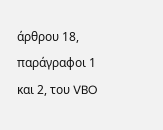άρθρου 18, παράγραφοι 1 και 2, του VBO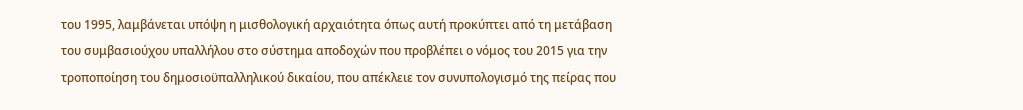του 1995, λαμβάνεται υπόψη η μισθολογική αρχαιότητα όπως αυτή προκύπτει από τη μετάβαση του συμβασιούχου υπαλλήλου στο σύστημα αποδοχών που προβλέπει ο νόμος του 2015 για την τροποποίηση του δημοσιοϋπαλληλικού δικαίου, που απέκλειε τον συνυπολογισμό της πείρας που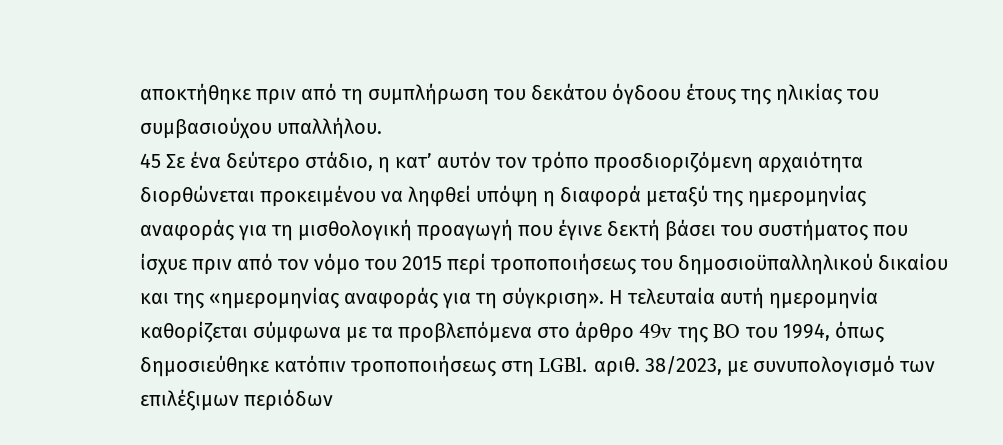αποκτήθηκε πριν από τη συμπλήρωση του δεκάτου όγδοου έτους της ηλικίας του συμβασιούχου υπαλλήλου.
45 Σε ένα δεύτερο στάδιο, η κατ’ αυτόν τον τρόπο προσδιοριζόμενη αρχαιότητα διορθώνεται προκειμένου να ληφθεί υπόψη η διαφορά μεταξύ της ημερομηνίας αναφοράς για τη μισθολογική προαγωγή που έγινε δεκτή βάσει του συστήματος που ίσχυε πριν από τον νόμο του 2015 περί τροποποιήσεως του δημοσιοϋπαλληλικού δικαίου και της «ημερομηνίας αναφοράς για τη σύγκριση». Η τελευταία αυτή ημερομηνία καθορίζεται σύμφωνα με τα προβλεπόμενα στο άρθρο 49v της BO του 1994, όπως δημοσιεύθηκε κατόπιν τροποποιήσεως στη LGBl. αριθ. 38/2023, με συνυπολογισμό των επιλέξιμων περιόδων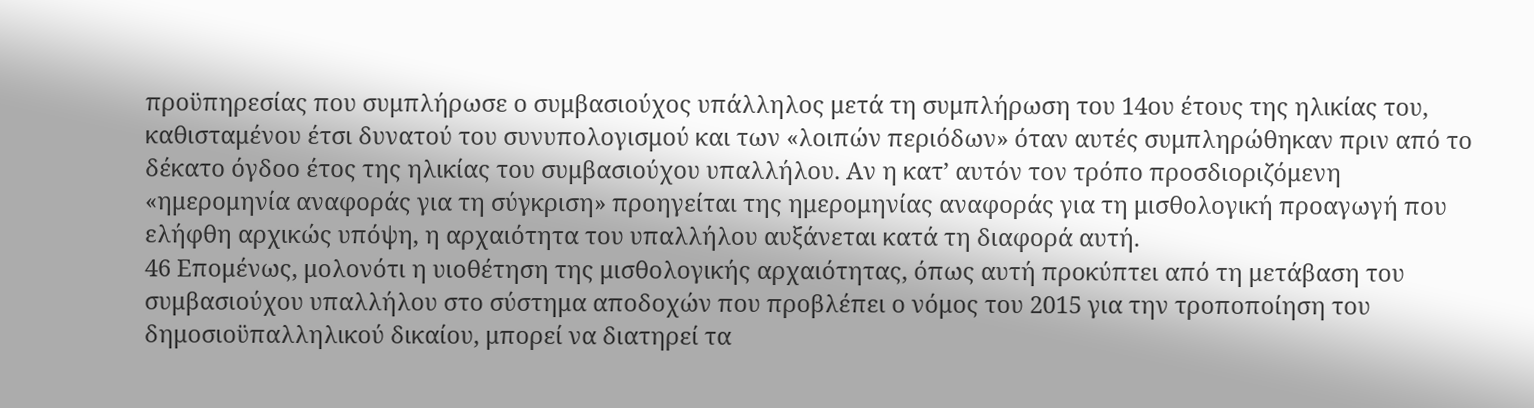προϋπηρεσίας που συμπλήρωσε ο συμβασιούχος υπάλληλος μετά τη συμπλήρωση του 14ου έτους της ηλικίας του, καθισταμένου έτσι δυνατού του συνυπολογισμού και των «λοιπών περιόδων» όταν αυτές συμπληρώθηκαν πριν από το δέκατο όγδοο έτος της ηλικίας του συμβασιούχου υπαλλήλου. Αν η κατ’ αυτόν τον τρόπο προσδιοριζόμενη «ημερομηνία αναφοράς για τη σύγκριση» προηγείται της ημερομηνίας αναφοράς για τη μισθολογική προαγωγή που ελήφθη αρχικώς υπόψη, η αρχαιότητα του υπαλλήλου αυξάνεται κατά τη διαφορά αυτή.
46 Επομένως, μολονότι η υιοθέτηση της μισθολογικής αρχαιότητας, όπως αυτή προκύπτει από τη μετάβαση του συμβασιούχου υπαλλήλου στο σύστημα αποδοχών που προβλέπει ο νόμος του 2015 για την τροποποίηση του δημοσιοϋπαλληλικού δικαίου, μπορεί να διατηρεί τα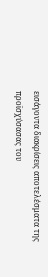εισάγοντα διακρίσεις αποτελέσματα της προϊσχύσασας του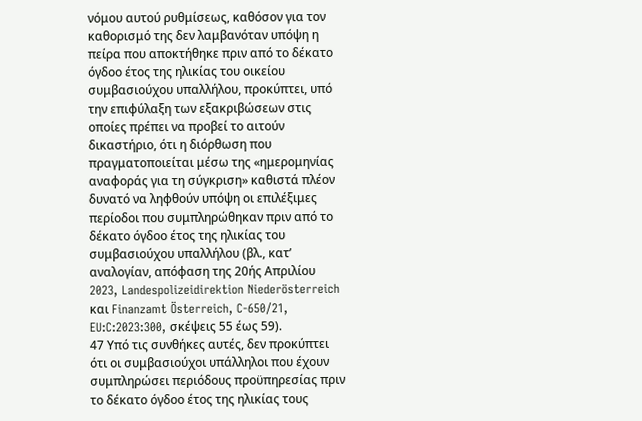νόμου αυτού ρυθμίσεως, καθόσον για τον καθορισμό της δεν λαμβανόταν υπόψη η πείρα που αποκτήθηκε πριν από το δέκατο όγδοο έτος της ηλικίας του οικείου συμβασιούχου υπαλλήλου, προκύπτει, υπό την επιφύλαξη των εξακριβώσεων στις οποίες πρέπει να προβεί το αιτούν δικαστήριο, ότι η διόρθωση που πραγματοποιείται μέσω της «ημερομηνίας αναφοράς για τη σύγκριση» καθιστά πλέον δυνατό να ληφθούν υπόψη οι επιλέξιμες περίοδοι που συμπληρώθηκαν πριν από το δέκατο όγδοο έτος της ηλικίας του συμβασιούχου υπαλλήλου (βλ., κατ’ αναλογίαν, απόφαση της 20ής Απριλίου 2023, Landespolizeidirektion Niederösterreich και Finanzamt Österreich, C‑650/21, EU:C:2023:300, σκέψεις 55 έως 59).
47 Υπό τις συνθήκες αυτές, δεν προκύπτει ότι οι συμβασιούχοι υπάλληλοι που έχουν συμπληρώσει περιόδους προϋπηρεσίας πριν το δέκατο όγδοο έτος της ηλικίας τους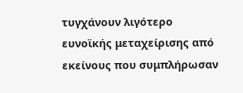τυγχάνουν λιγότερο ευνοϊκής μεταχείρισης από εκείνους που συμπλήρωσαν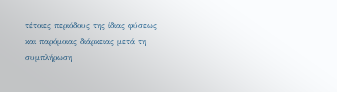τέτοιες περιόδους της ίδιας φύσεως και παρόμοιας διάρκειας μετά τη συμπλήρωση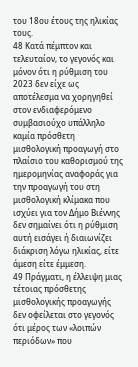του 18ου έτους της ηλικίας τους.
48 Κατά πέμπτον και τελευταίον, το γεγονός και μόνον ότι η ρύθμιση του 2023 δεν είχε ως αποτέλεσμα να χορηγηθεί στον ενδιαφερόμενο συμβασιούχο υπάλληλο καμία πρόσθετη μισθολογική προαγωγή στο πλαίσιο του καθορισμού της ημερομηνίας αναφοράς για την προαγωγή του στη μισθολογική κλίμακα που ισχύει για τον Δήμο Βιέννης δεν σημαίνει ότι η ρύθμιση αυτή εισάγει ή διαιωνίζει διάκριση λόγω ηλικίας, είτε άμεση είτε έμμεση.
49 Πράγματι, η έλλειψη μιας τέτοιας πρόσθετης μισθολογικής προαγωγής δεν οφείλεται στο γεγονός ότι μέρος των «λοιπών περιόδων» που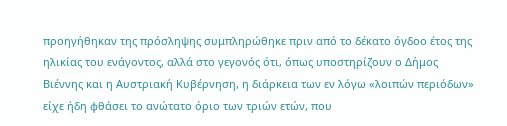προηγήθηκαν της πρόσληψης συμπληρώθηκε πριν από το δέκατο όγδοο έτος της ηλικίας του ενάγοντος, αλλά στο γεγονός ότι, όπως υποστηρίζουν ο Δήμος Βιέννης και η Αυστριακή Κυβέρνηση, η διάρκεια των εν λόγω «λοιπών περιόδων» είχε ήδη φθάσει το ανώτατο όριο των τριών ετών, που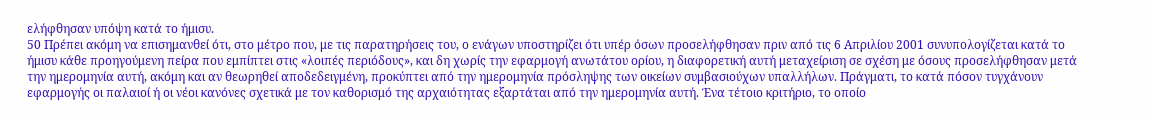ελήφθησαν υπόψη κατά το ήμισυ.
50 Πρέπει ακόμη να επισημανθεί ότι, στο μέτρο που, με τις παρατηρήσεις του, ο ενάγων υποστηρίζει ότι υπέρ όσων προσελήφθησαν πριν από τις 6 Απριλίου 2001 συνυπολογίζεται κατά το ήμισυ κάθε προηγούμενη πείρα που εμπίπτει στις «λοιπές περιόδους», και δη χωρίς την εφαρμογή ανωτάτου ορίου, η διαφορετική αυτή μεταχείριση σε σχέση με όσους προσελήφθησαν μετά την ημερομηνία αυτή, ακόμη και αν θεωρηθεί αποδεδειγμένη, προκύπτει από την ημερομηνία πρόσληψης των οικείων συμβασιούχων υπαλλήλων. Πράγματι, το κατά πόσον τυγχάνουν εφαρμογής οι παλαιοί ή οι νέοι κανόνες σχετικά με τον καθορισμό της αρχαιότητας εξαρτάται από την ημερομηνία αυτή. Ένα τέτοιο κριτήριο, το οποίο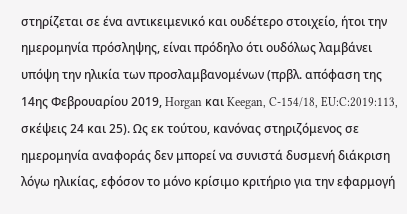στηρίζεται σε ένα αντικειμενικό και ουδέτερο στοιχείο, ήτοι την ημερομηνία πρόσληψης, είναι πρόδηλο ότι ουδόλως λαμβάνει υπόψη την ηλικία των προσλαμβανομένων (πρβλ. απόφαση της 14ης Φεβρουαρίου 2019, Horgan και Keegan, C‑154/18, EU:C:2019:113, σκέψεις 24 και 25). Ως εκ τούτου, κανόνας στηριζόμενος σε ημερομηνία αναφοράς δεν μπορεί να συνιστά δυσμενή διάκριση λόγω ηλικίας, εφόσον το μόνο κρίσιμο κριτήριο για την εφαρμογή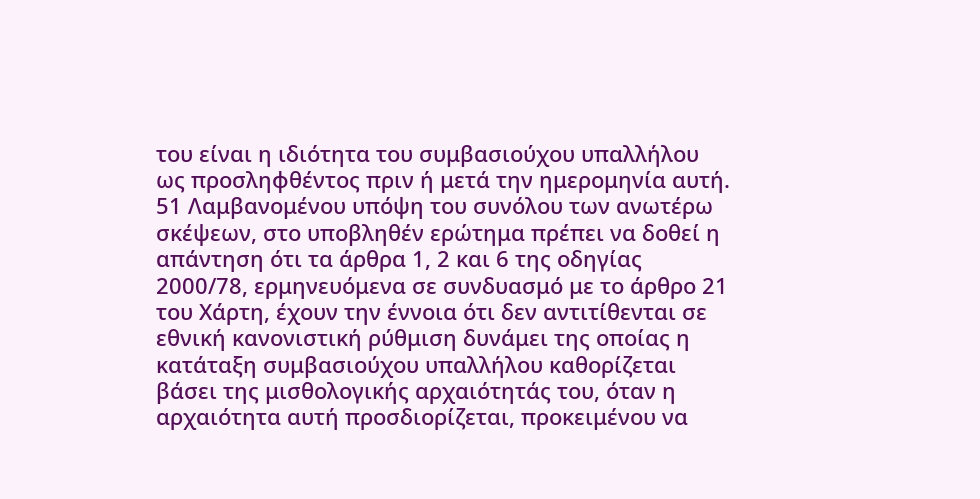του είναι η ιδιότητα του συμβασιούχου υπαλλήλου ως προσληφθέντος πριν ή μετά την ημερομηνία αυτή.
51 Λαμβανομένου υπόψη του συνόλου των ανωτέρω σκέψεων, στο υποβληθέν ερώτημα πρέπει να δοθεί η απάντηση ότι τα άρθρα 1, 2 και 6 της οδηγίας 2000/78, ερμηνευόμενα σε συνδυασμό με το άρθρο 21 του Χάρτη, έχουν την έννοια ότι δεν αντιτίθενται σε εθνική κανονιστική ρύθμιση δυνάμει της οποίας η κατάταξη συμβασιούχου υπαλλήλου καθορίζεται βάσει της μισθολογικής αρχαιότητάς του, όταν η αρχαιότητα αυτή προσδιορίζεται, προκειμένου να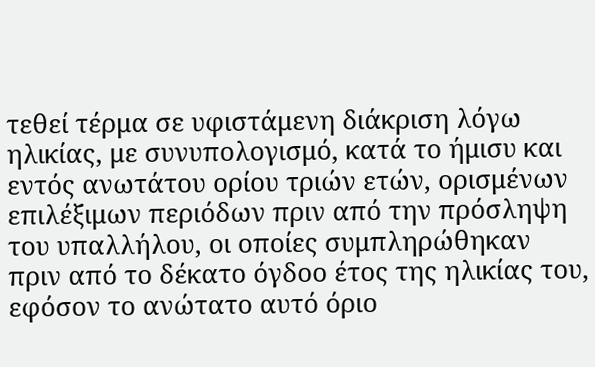τεθεί τέρμα σε υφιστάμενη διάκριση λόγω ηλικίας, με συνυπολογισμό, κατά το ήμισυ και εντός ανωτάτου ορίου τριών ετών, ορισμένων επιλέξιμων περιόδων πριν από την πρόσληψη του υπαλλήλου, οι οποίες συμπληρώθηκαν πριν από το δέκατο όγδοο έτος της ηλικίας του, εφόσον το ανώτατο αυτό όριο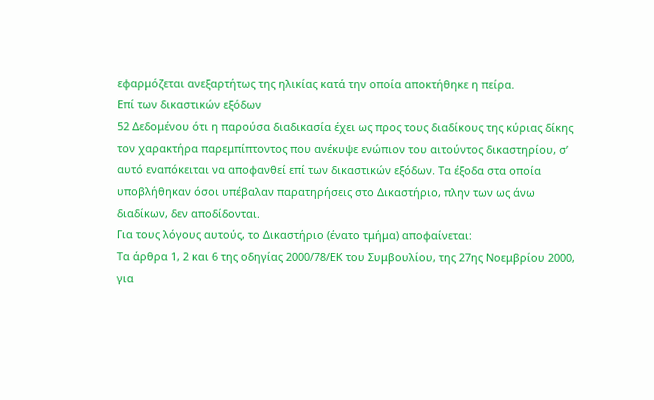εφαρμόζεται ανεξαρτήτως της ηλικίας κατά την οποία αποκτήθηκε η πείρα.
Επί των δικαστικών εξόδων
52 Δεδομένου ότι η παρούσα διαδικασία έχει ως προς τους διαδίκους της κύριας δίκης τον χαρακτήρα παρεμπίπτοντος που ανέκυψε ενώπιον του αιτούντος δικαστηρίου, σ’ αυτό εναπόκειται να αποφανθεί επί των δικαστικών εξόδων. Τα έξοδα στα οποία υποβλήθηκαν όσοι υπέβαλαν παρατηρήσεις στο Δικαστήριο, πλην των ως άνω διαδίκων, δεν αποδίδονται.
Για τους λόγους αυτούς, το Δικαστήριο (ένατο τμήμα) αποφαίνεται:
Τα άρθρα 1, 2 και 6 της οδηγίας 2000/78/ΕΚ του Συμβουλίου, της 27ης Νοεμβρίου 2000, για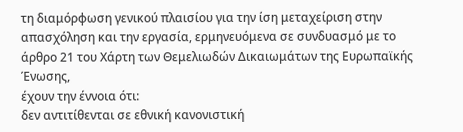τη διαμόρφωση γενικού πλαισίου για την ίση μεταχείριση στην απασχόληση και την εργασία, ερμηνευόμενα σε συνδυασμό με το άρθρο 21 του Χάρτη των Θεμελιωδών Δικαιωμάτων της Ευρωπαϊκής Ένωσης,
έχουν την έννοια ότι:
δεν αντιτίθενται σε εθνική κανονιστική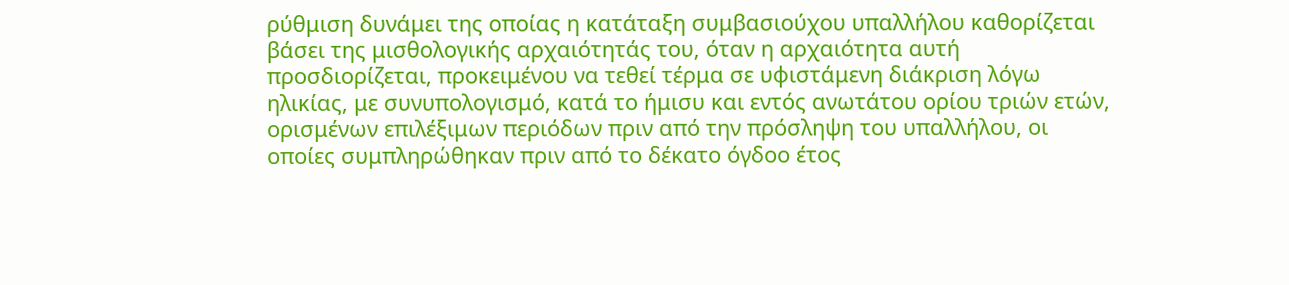ρύθμιση δυνάμει της οποίας η κατάταξη συμβασιούχου υπαλλήλου καθορίζεται βάσει της μισθολογικής αρχαιότητάς του, όταν η αρχαιότητα αυτή προσδιορίζεται, προκειμένου να τεθεί τέρμα σε υφιστάμενη διάκριση λόγω ηλικίας, με συνυπολογισμό, κατά το ήμισυ και εντός ανωτάτου ορίου τριών ετών, ορισμένων επιλέξιμων περιόδων πριν από την πρόσληψη του υπαλλήλου, οι οποίες συμπληρώθηκαν πριν από το δέκατο όγδοο έτος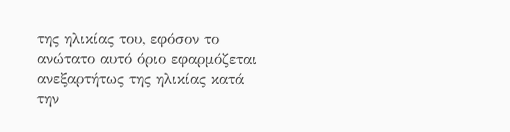της ηλικίας του, εφόσον το ανώτατο αυτό όριο εφαρμόζεται ανεξαρτήτως της ηλικίας κατά την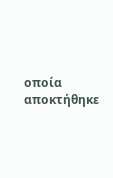οποία αποκτήθηκε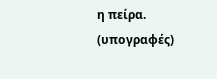η πείρα.
(υπογραφές)